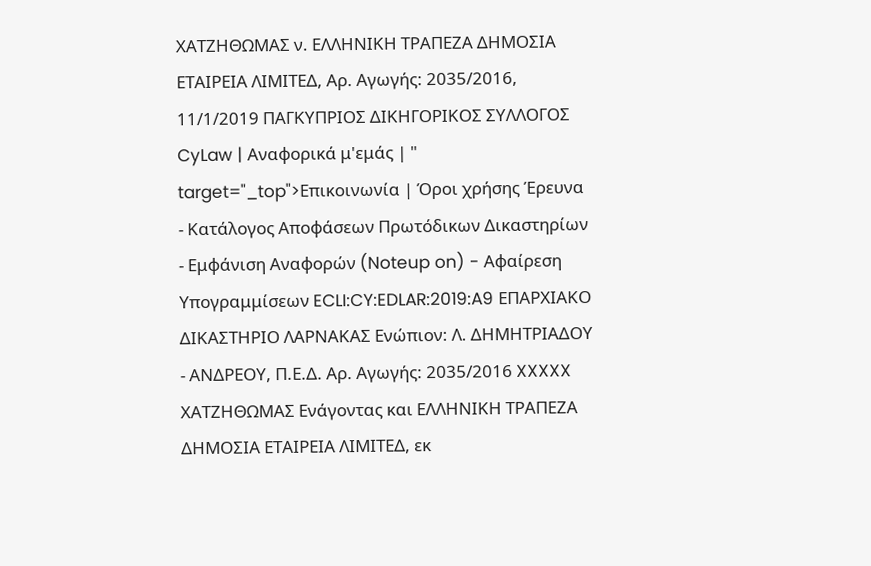ΧΑΤΖΗΘΩΜΑΣ ν. ΕΛΛΗΝΙΚΗ ΤΡΑΠΕΖΑ ΔΗΜΟΣΙΑ ΕΤΑΙΡΕΙΑ ΛΙΜΙΤΕΔ, Αρ. Αγωγής: 2035/2016, 11/1/2019 ΠΑΓΚΥΠΡΙΟΣ ΔΙΚΗΓΟΡΙΚΟΣ ΣΥΛΛΟΓΟΣ CyLaw | Αναφορικά μ'εμάς | " target="_top">Επικοινωνία | Όροι χρήσης Έρευνα - Κατάλογος Αποφάσεων Πρωτόδικων Δικαστηρίων - Εμφάνιση Αναφορών (Noteup on) - Αφαίρεση Υπογραμμίσεων ECLI:CY:EDLAR:2019:A9 ΕΠΑΡΧΙΑΚΟ ΔΙΚΑΣΤΗΡΙΟ ΛΑΡΝΑΚΑΣ Ενώπιον: Λ. ΔΗΜΗΤΡΙΑΔΟΥ - ΑΝΔΡΕΟΥ, Π.Ε.Δ. Αρ. Αγωγής: 2035/2016 XXXXX ΧΑΤΖΗΘΩΜΑΣ Ενάγοντας και ΕΛΛΗΝΙΚΗ ΤΡΑΠΕΖΑ ΔΗΜΟΣΙΑ ΕΤΑΙΡΕΙΑ ΛΙΜΙΤΕΔ, εκ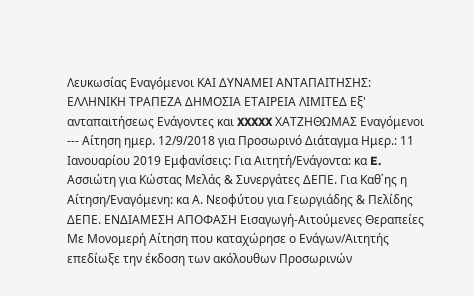Λευκωσίας Εναγόμενοι ΚΑΙ ΔΥΝΑΜΕΙ ΑΝΤΑΠΑΙΤΗΣΗΣ: ΕΛΛΗΝΙΚΗ ΤΡΑΠΕΖΑ ΔΗΜΟΣΙΑ ΕΤΑΙΡΕΙΑ ΛΙΜΙΤΕΔ Εξ' ανταπαιτήσεως Ενάγοντες και XXXXX ΧΑΤΖΗΘΩΜΑΣ Εναγόμενοι --- Αίτηση ημερ. 12/9/2018 για Προσωρινό Διάταγμα Ημερ.: 11 Ιανουαρίου 2019 Εμφανίσεις: Για Αιτητή/Ενάγοντα: κα E. Ασσιώτη για Κώστας Μελάς & Συνεργάτες ΔΕΠΕ. Για Καθ΄ης η Αίτηση/Εναγόμενη: κα Α. Νεοφύτου για Γεωργιάδης & Πελίδης ΔΕΠΕ. ΕΝΔΙΑΜΕΣΗ ΑΠΟΦΑΣΗ Εισαγωγή-Αιτούμενες Θεραπείες Με Μονομερή Αίτηση που καταχώρησε ο Ενάγων/Αιτητής επεδίωξε την έκδοση των ακόλουθων Προσωρινών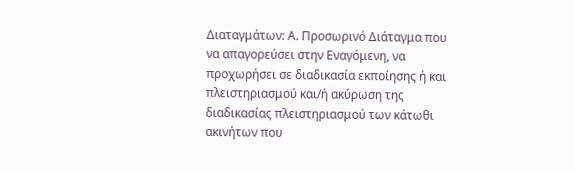Διαταγμάτων: Α. Προσωρινό Διάταγμα που να απαγορεύσει στην Εναγόμενη, να προχωρήσει σε διαδικασία εκποίησης ή και πλειστηριασμού και/ή ακύρωση της διαδικασίας πλειστηριασμού των κάτωθι ακινήτων που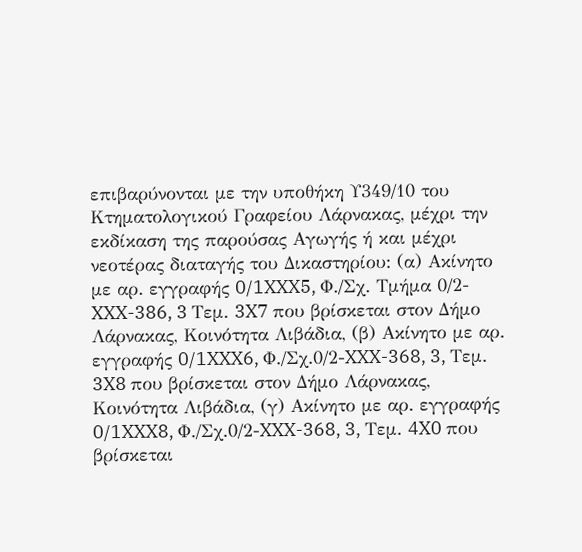επιβαρύνονται με την υποθήκη Υ349/10 του Κτηματολογικού Γραφείου Λάρνακας, μέχρι την εκδίκαση της παρούσας Αγωγής ή και μέχρι νεοτέρας διαταγής του Δικαστηρίου: (α) Ακίνητο με αρ. εγγραφής 0/1XXX5, Φ./Σχ. Τμήμα 0/2-XXX-386, 3 Τεμ. 3X7 που βρίσκεται στον Δήμο Λάρνακας, Κοινότητα Λιβάδια, (β) Ακίνητο με αρ. εγγραφής 0/1XXX6, Φ./Σχ.0/2-XXX-368, 3, Τεμ. 3X8 που βρίσκεται στον Δήμο Λάρνακας, Κοινότητα Λιβάδια, (γ) Ακίνητο με αρ. εγγραφής 0/1XXX8, Φ./Σχ.0/2-XXX-368, 3, Τεμ. 4X0 που βρίσκεται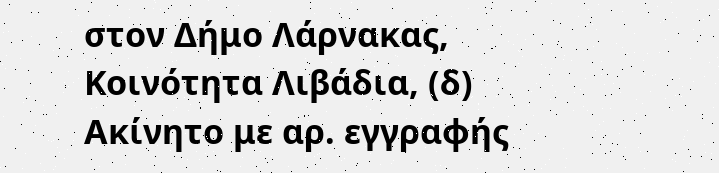στον Δήμο Λάρνακας, Κοινότητα Λιβάδια, (δ) Ακίνητο με αρ. εγγραφής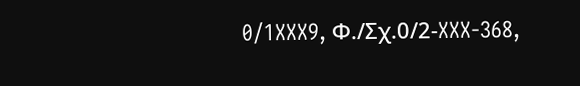0/1XXX9, Φ./Σχ.0/2-XXX-368,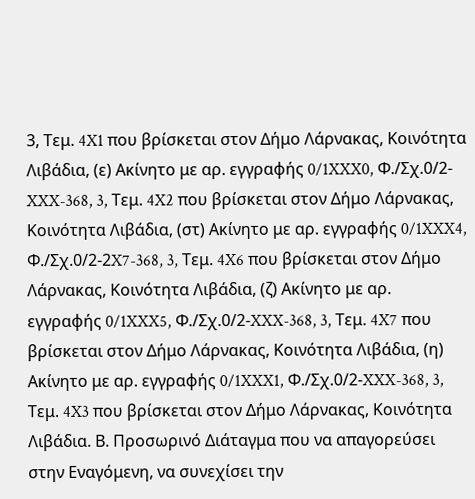3, Τεμ. 4X1 που βρίσκεται στον Δήμο Λάρνακας, Κοινότητα Λιβάδια, (ε) Ακίνητο με αρ. εγγραφής 0/1XXX0, Φ./Σχ.0/2-XXX-368, 3, Τεμ. 4X2 που βρίσκεται στον Δήμο Λάρνακας, Κοινότητα Λιβάδια, (στ) Ακίνητο με αρ. εγγραφής 0/1XXX4, Φ./Σχ.0/2-2X7-368, 3, Τεμ. 4X6 που βρίσκεται στον Δήμο Λάρνακας, Κοινότητα Λιβάδια, (ζ) Ακίνητο με αρ. εγγραφής 0/1XXX5, Φ./Σχ.0/2-XXX-368, 3, Τεμ. 4X7 που βρίσκεται στον Δήμο Λάρνακας, Κοινότητα Λιβάδια, (η) Ακίνητο με αρ. εγγραφής 0/1XXX1, Φ./Σχ.0/2-XXX-368, 3, Τεμ. 4X3 που βρίσκεται στον Δήμο Λάρνακας, Κοινότητα Λιβάδια. Β. Προσωρινό Διάταγμα που να απαγορεύσει στην Εναγόμενη, να συνεχίσει την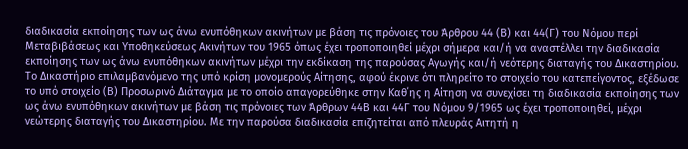διαδικασία εκποίησης των ως άνω ενυπόθηκων ακινήτων με βάση τις πρόνοιες του Άρθρου 44 (Β) και 44(Γ) του Νόμου περί Μεταβιβάσεως και Υποθηκεύσεως Ακινήτων του 1965 όπως έχει τροποποιηθεί μέχρι σήμερα και/ή να αναστέλλει την διαδικασία εκποίησης των ως άνω ενυπόθηκων ακινήτων μέχρι την εκδίκαση της παρούσας Αγωγής και/ή νεότερης διαταγής του Δικαστηρίου. Το Δικαστήριο επιλαμβανόμενο της υπό κρίση μονομερούς Αίτησης, αφού έκρινε ότι πληρείτο το στοιχείο του κατεπείγοντος, εξέδωσε το υπό στοιχείο (Β) Προσωρινό Διάταγμα με το οποίο απαγορεύθηκε στην Καθ΄ης η Αίτηση να συνεχίσει τη διαδικασία εκποίησης των ως άνω ενυπόθηκων ακινήτων με βάση τις πρόνοιες των Άρθρων 44Β και 44Γ του Νόμου 9/1965 ως έχει τροποποιηθεί, μέχρι νεώτερης διαταγής του Δικαστηρίου. Με την παρούσα διαδικασία επιζητείται από πλευράς Αιτητή η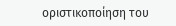οριστικοποίηση του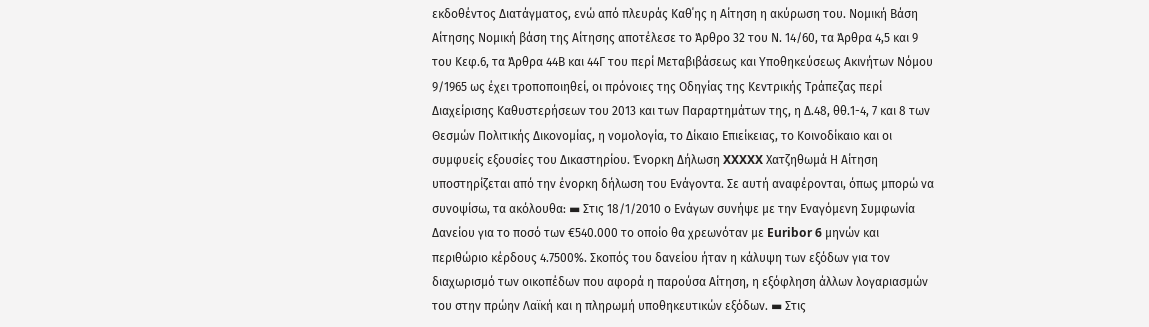εκδοθέντος Διατάγματος, ενώ από πλευράς Καθ΄ης η Αίτηση η ακύρωση του. Νομική Βάση Αίτησης Νομική βάση της Αίτησης αποτέλεσε το Άρθρο 32 του Ν. 14/60, τα Άρθρα 4,5 και 9 του Κεφ.6, τα Άρθρα 44Β και 44Γ του περί Μεταβιβάσεως και Υποθηκεύσεως Ακινήτων Νόμου 9/1965 ως έχει τροποποιηθεί, οι πρόνοιες της Οδηγίας της Κεντρικής Τράπεζας περί Διαχείρισης Καθυστερήσεων του 2013 και των Παραρτημάτων της, η Δ.48, θθ.1-4, 7 και 8 των Θεσμών Πολιτικής Δικονομίας, η νομολογία, το Δίκαιο Επιείκειας, το Κοινοδίκαιο και οι συμφυείς εξουσίες του Δικαστηρίου. Ένορκη Δήλωση XXXXX Χατζηθωμά Η Αίτηση υποστηρίζεται από την ένορκη δήλωση του Ενάγοντα. Σε αυτή αναφέρονται, όπως μπορώ να συνοψίσω, τα ακόλουθα: ▬ Στις 18/1/2010 ο Ενάγων συνήψε με την Εναγόμενη Συμφωνία Δανείου για το ποσό των €540.000 το οποίο θα χρεωνόταν με Euribor 6 μηνών και περιθώριο κέρδους 4.7500%. Σκοπός του δανείου ήταν η κάλυψη των εξόδων για τον διαχωρισμό των οικοπέδων που αφορά η παρούσα Αίτηση, η εξόφληση άλλων λογαριασμών του στην πρώην Λαϊκή και η πληρωμή υποθηκευτικών εξόδων. ▬ Στις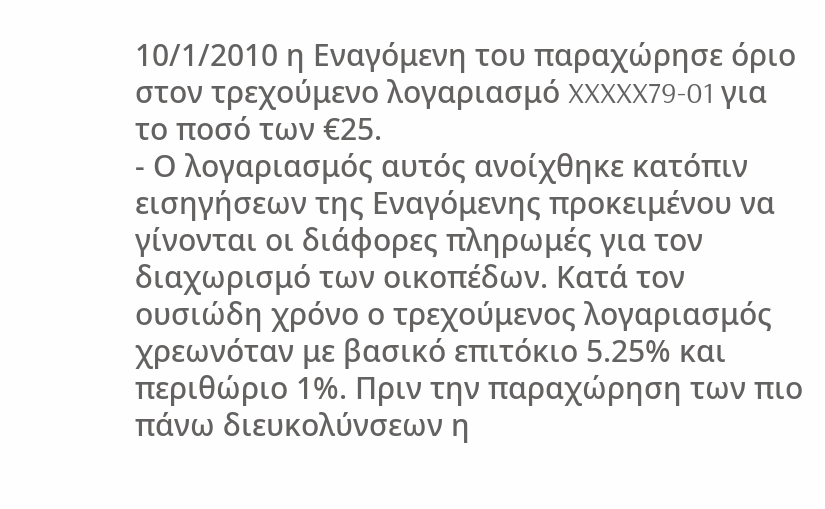10/1/2010 η Εναγόμενη του παραχώρησε όριο στον τρεχούμενο λογαριασμό XXXXX79-01 για το ποσό των €25.
- Ο λογαριασμός αυτός ανοίχθηκε κατόπιν εισηγήσεων της Εναγόμενης προκειμένου να γίνονται οι διάφορες πληρωμές για τον διαχωρισμό των οικοπέδων. Κατά τον ουσιώδη χρόνο ο τρεχούμενος λογαριασμός χρεωνόταν με βασικό επιτόκιο 5.25% και περιθώριο 1%. Πριν την παραχώρηση των πιο πάνω διευκολύνσεων η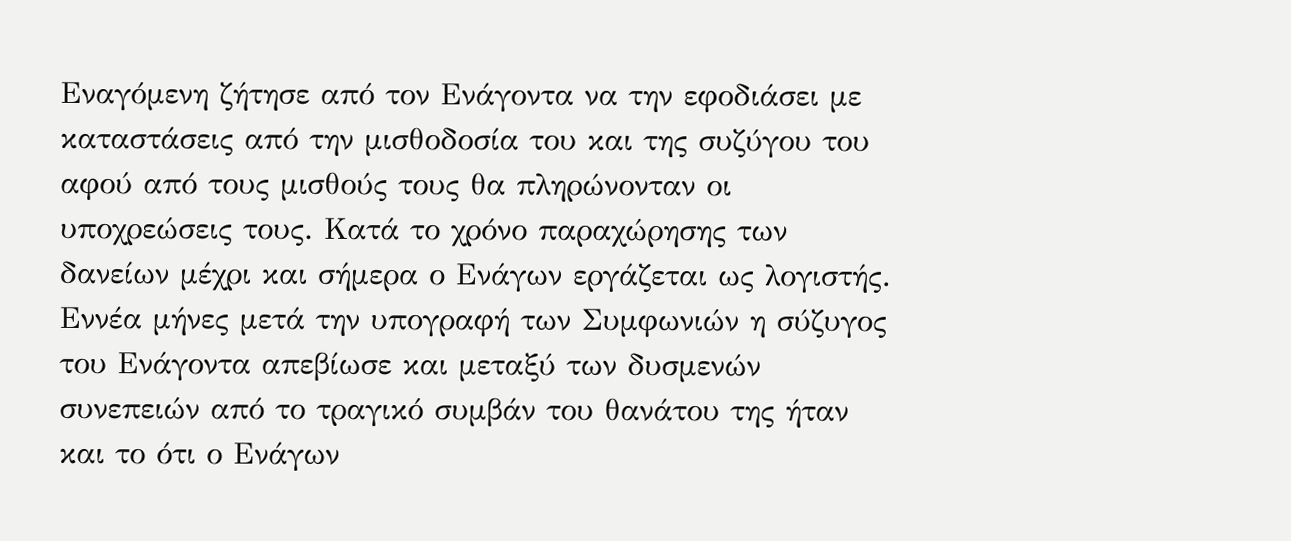Εναγόμενη ζήτησε από τον Ενάγοντα να την εφοδιάσει με καταστάσεις από την μισθοδοσία του και της συζύγου του αφού από τους μισθούς τους θα πληρώνονταν οι υποχρεώσεις τους. Κατά το χρόνο παραχώρησης των δανείων μέχρι και σήμερα ο Ενάγων εργάζεται ως λογιστής. Εννέα μήνες μετά την υπογραφή των Συμφωνιών η σύζυγος του Ενάγοντα απεβίωσε και μεταξύ των δυσμενών συνεπειών από το τραγικό συμβάν του θανάτου της ήταν και το ότι ο Ενάγων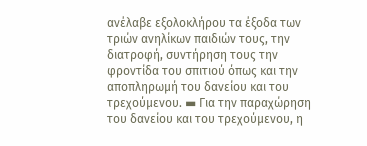ανέλαβε εξολοκλήρου τα έξοδα των τριών ανηλίκων παιδιών τους, την διατροφή, συντήρηση τους την φροντίδα του σπιτιού όπως και την αποπληρωμή του δανείου και του τρεχούμενου. ▬ Για την παραχώρηση του δανείου και του τρεχούμενου, η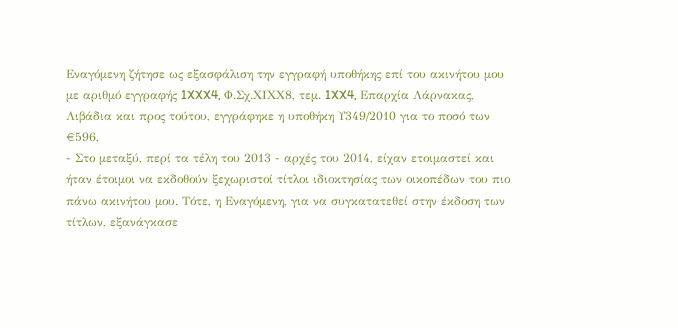Εναγόμενη ζήτησε ως εξασφάλιση την εγγραφή υποθήκης επί του ακινήτου μου με αριθμό εγγραφής 1XXX4, Φ.Σχ.ΧΙXX8, τεμ. 1XX4, Επαρχία Λάρνακας, Λιβάδια και προς τούτου, εγγράφηκε η υποθήκη Υ349/2010 για το ποσό των €596,
- Στο μεταξύ, περί τα τέλη του 2013 - αρχές του 2014, είχαν ετοιμαστεί και ήταν έτοιμοι να εκδοθούν ξεχωριστοί τίτλοι ιδιοκτησίας των οικοπέδων του πιο πάνω ακινήτου μου. Τότε, η Εναγόμενη, για να συγκατατεθεί στην έκδοση των τίτλων, εξανάγκασε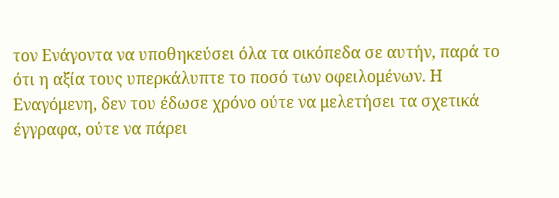τον Ενάγοντα να υποθηκεύσει όλα τα οικόπεδα σε αυτήν, παρά το ότι η αξία τους υπερκάλυπτε το ποσό των οφειλομένων. Η Εναγόμενη, δεν του έδωσε χρόνο ούτε να μελετήσει τα σχετικά έγγραφα, ούτε να πάρει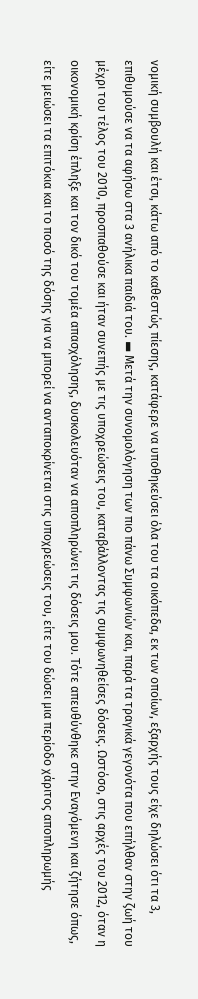νομική συμβουλή και έτσι, κάτω από το καθεστώς πίεσης, κατάφερε να υποθηκεύσει όλα του τα οικόπεδα, εκ των οποίων, εξαρχής τους είχε δηλώσει ότι τα 3, επιθυμούσε να τα αφήσω στα 3 ανήλικα παιδιά του. ▬ Μετά την συνομολόγηση των πιο πάνω Συμφωνιών και, παρά τα τραγικά γεγονότα που επήλθαν στην ζωή του μέχρι του τέλος του 2010, προσπαθούσε και ήταν συνεπής με τις υποχρεώσεις του, καταβάλλοντας τις συμφωνηθείσες δόσεις. Ωστόσο, στις αρχές του 2012, όταν η οικονομική κρίση έπληξε και τον δικό του τομέα απασχόλησης, δυσκολευόταν να αποπληρώνει τις δόσεις μου. Τότε απευθύνθηκε στην Εναγόμενη και ζήτησε όπως, είτε μειώσει τα επιτόκια και το ποσό της δόσης για να μπορεί να ανταποκρίνεται στις υποχρεώσεις του, είτε του δώσει μια περίοδο χάριτος αποπληρωμής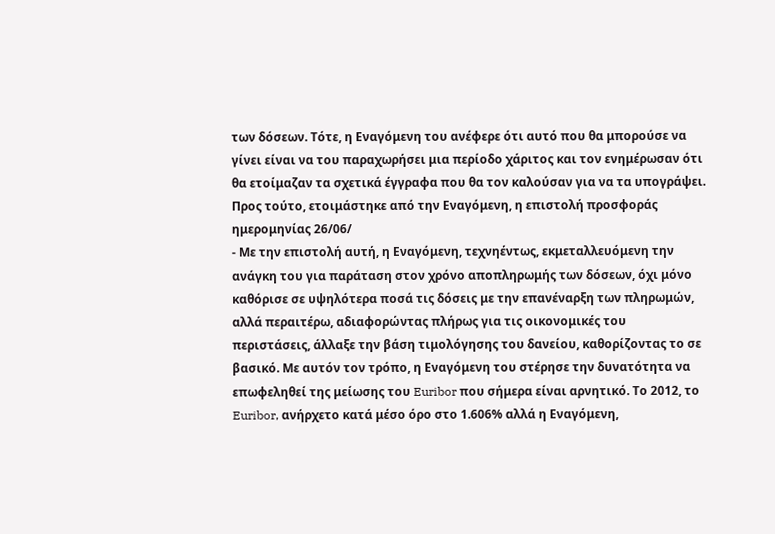των δόσεων. Τότε, η Εναγόμενη του ανέφερε ότι αυτό που θα μπορούσε να γίνει είναι να του παραχωρήσει μια περίοδο χάριτος και τον ενημέρωσαν ότι θα ετοίμαζαν τα σχετικά έγγραφα που θα τον καλούσαν για να τα υπογράψει. Προς τούτο, ετοιμάστηκε από την Εναγόμενη, η επιστολή προσφοράς ημερομηνίας 26/06/
- Με την επιστολή αυτή, η Εναγόμενη, τεχνηέντως, εκμεταλλευόμενη την ανάγκη του για παράταση στον χρόνο αποπληρωμής των δόσεων, όχι μόνο καθόρισε σε υψηλότερα ποσά τις δόσεις με την επανέναρξη των πληρωμών, αλλά περαιτέρω, αδιαφορώντας πλήρως για τις οικονομικές του περιστάσεις, άλλαξε την βάση τιμολόγησης του δανείου, καθορίζοντας το σε βασικό. Με αυτόν τον τρόπο, η Εναγόμενη του στέρησε την δυνατότητα να επωφεληθεί της μείωσης του Euribor που σήμερα είναι αρνητικό. Το 2012, το Euribor, ανήρχετο κατά μέσο όρο στο 1.606% αλλά η Εναγόμενη,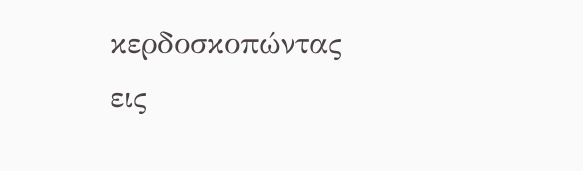κερδοσκοπώντας εις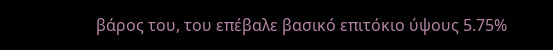βάρος του, του επέβαλε βασικό επιτόκιο ύψους 5.75%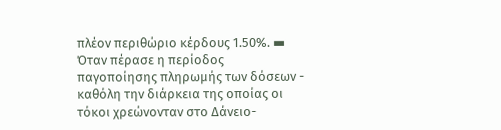πλέον περιθώριο κέρδους 1.50%. ▬ Όταν πέρασε η περίοδος παγοποίησης πληρωμής των δόσεων - καθόλη την διάρκεια της οποίας οι τόκοι χρεώνονταν στο Δάνειο-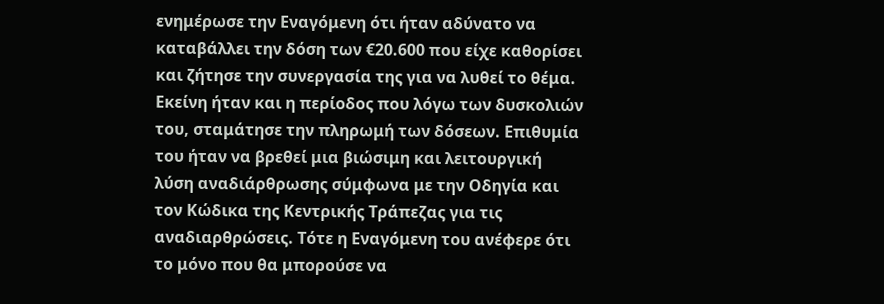ενημέρωσε την Εναγόμενη ότι ήταν αδύνατο να καταβάλλει την δόση των €20.600 που είχε καθορίσει και ζήτησε την συνεργασία της για να λυθεί το θέμα. Εκείνη ήταν και η περίοδος που λόγω των δυσκολιών του, σταμάτησε την πληρωμή των δόσεων. Επιθυμία του ήταν να βρεθεί μια βιώσιμη και λειτουργική λύση αναδιάρθρωσης σύμφωνα με την Οδηγία και τον Κώδικα της Κεντρικής Τράπεζας για τις αναδιαρθρώσεις. Τότε η Εναγόμενη του ανέφερε ότι το μόνο που θα μπορούσε να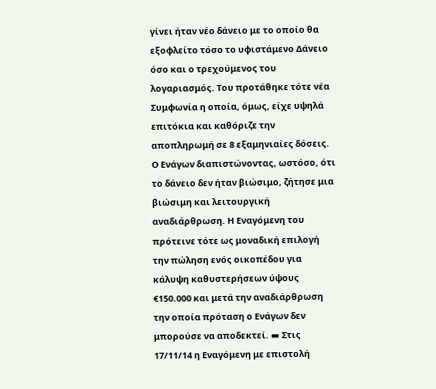γίνει ήταν νέο δάνειο με το οποίο θα εξοφλείτο τόσο το υφιστάμενο Δάνειο όσο και ο τρεχούμενος του λογαριασμός. Του προτάθηκε τότε νέα Συμφωνία η οποία, όμως, είχε υψηλά επιτόκια και καθόριζε την αποπληρωμή σε 8 εξαμηνιαίες δόσεις. Ο Ενάγων διαπιστώνοντας, ωστόσο, ότι το δάνειο δεν ήταν βιώσιμο, ζήτησε μια βιώσιμη και λειτουργική αναδιάρθρωση. Η Εναγόμενη του πρότεινε τότε ως μοναδική επιλογή την πώληση ενός οικοπέδου για κάλυψη καθυστερήσεων ύψους €150.000 και μετά την αναδιάρθρωση την οποία πρόταση ο Ενάγων δεν μπορούσε να αποδεκτεί. ▬ Στις 17/11/14 η Εναγόμενη με επιστολή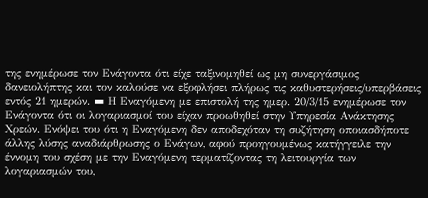της ενημέρωσε τον Ενάγοντα ότι είχε ταξινομηθεί ως μη συνεργάσιμος δανειολήπτης και τον καλούσε να εξοφλήσει πλήρως τις καθυστερήσεις/υπερβάσεις εντός 21 ημερών. ▬ Η Εναγόμενη με επιστολή της ημερ. 20/3/15 ενημέρωσε τον Ενάγοντα ότι οι λογαριασμοί του είχαν προωθηθεί στην Υπηρεσία Ανάκτησης Χρεών. Ενόψει του ότι η Εναγόμενη δεν αποδεχόταν τη συζήτηση οποιασδήποτε άλλης λύσης αναδιάρθρωσης ο Ενάγων, αφού προηγουμένως κατήγγειλε την έννομη του σχέση με την Εναγόμενη τερματίζοντας τη λειτουργία των λογαριασμών του,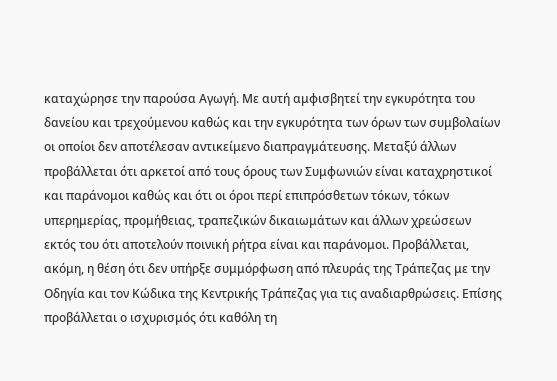καταχώρησε την παρούσα Αγωγή. Με αυτή αμφισβητεί την εγκυρότητα του δανείου και τρεχούμενου καθώς και την εγκυρότητα των όρων των συμβολαίων οι οποίοι δεν αποτέλεσαν αντικείμενο διαπραγμάτευσης. Μεταξύ άλλων προβάλλεται ότι αρκετοί από τους όρους των Συμφωνιών είναι καταχρηστικοί και παράνομοι καθώς και ότι οι όροι περί επιπρόσθετων τόκων, τόκων υπερημερίας, προμήθειας, τραπεζικών δικαιωμάτων και άλλων χρεώσεων εκτός του ότι αποτελούν ποινική ρήτρα είναι και παράνομοι. Προβάλλεται, ακόμη, η θέση ότι δεν υπήρξε συμμόρφωση από πλευράς της Τράπεζας με την Οδηγία και τον Κώδικα της Κεντρικής Τράπεζας για τις αναδιαρθρώσεις. Επίσης προβάλλεται ο ισχυρισμός ότι καθόλη τη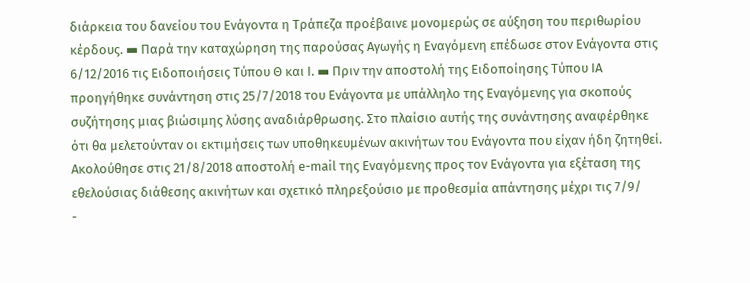διάρκεια του δανείου του Ενάγοντα η Τράπεζα προέβαινε μονομερώς σε αύξηση του περιθωρίου κέρδους. ▬ Παρά την καταχώρηση της παρούσας Αγωγής η Εναγόμενη επέδωσε στον Ενάγοντα στις 6/12/2016 τις Ειδοποιήσεις Τύπου Θ και Ι. ▬ Πριν την αποστολή της Ειδοποίησης Τύπου ΙΑ προηγήθηκε συνάντηση στις 25/7/2018 του Ενάγοντα με υπάλληλο της Εναγόμενης για σκοπούς συζήτησης μιας βιώσιμης λύσης αναδιάρθρωσης. Στο πλαίσιο αυτής της συνάντησης αναφέρθηκε ότι θα μελετούνταν οι εκτιμήσεις των υποθηκευμένων ακινήτων του Ενάγοντα που είχαν ήδη ζητηθεί. Ακολούθησε στις 21/8/2018 αποστολή e-mail της Εναγόμενης προς τον Ενάγοντα για εξέταση της εθελούσιας διάθεσης ακινήτων και σχετικό πληρεξούσιο με προθεσμία απάντησης μέχρι τις 7/9/
-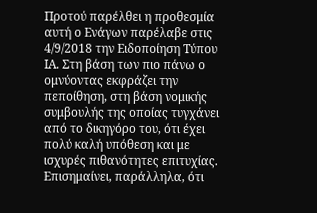Προτού παρέλθει η προθεσμία αυτή ο Ενάγων παρέλαβε στις 4/9/2018 την Ειδοποίηση Τύπου ΙΑ. Στη βάση των πιο πάνω ο ομνύοντας εκφράζει την πεποίθηση, στη βάση νομικής συμβουλής της οποίας τυγχάνει από το δικηγόρο του, ότι έχει πολύ καλή υπόθεση και με ισχυρές πιθανότητες επιτυχίας. Επισημαίνει, παράλληλα, ότι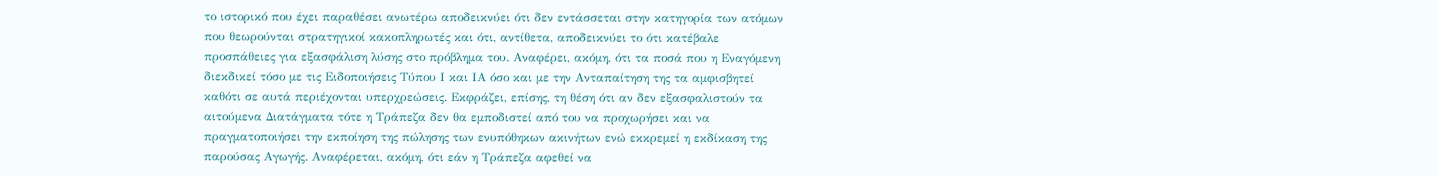το ιστορικό που έχει παραθέσει ανωτέρω αποδεικνύει ότι δεν εντάσσεται στην κατηγορία των ατόμων που θεωρούνται στρατηγικοί κακοπληρωτές και ότι, αντίθετα, αποδεικνύει το ότι κατέβαλε προσπάθειες για εξασφάλιση λύσης στο πρόβλημα του. Αναφέρει, ακόμη, ότι τα ποσά που η Εναγόμενη διεκδικεί τόσο με τις Ειδοποιήσεις Τύπου Ι και ΙΑ όσο και με την Ανταπαίτηση της τα αμφισβητεί καθότι σε αυτά περιέχονται υπερχρεώσεις. Εκφράζει, επίσης, τη θέση ότι αν δεν εξασφαλιστούν τα αιτούμενα Διατάγματα τότε η Τράπεζα δεν θα εμποδιστεί από του να προχωρήσει και να πραγματοποιήσει την εκποίηση της πώλησης των ενυπόθηκων ακινήτων ενώ εκκρεμεί η εκδίκαση της παρούσας Αγωγής. Αναφέρεται, ακόμη, ότι εάν η Τράπεζα αφεθεί να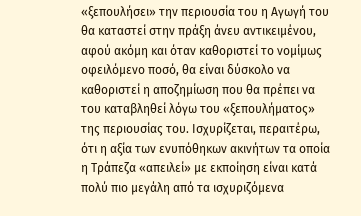«ξεπουλήσει» την περιουσία του η Αγωγή του θα καταστεί στην πράξη άνευ αντικειμένου, αφού ακόμη και όταν καθοριστεί το νομίμως οφειλόμενο ποσό, θα είναι δύσκολο να καθοριστεί η αποζημίωση που θα πρέπει να του καταβληθεί λόγω του «ξεπουλήματος» της περιουσίας του. Ισχυρίζεται, περαιτέρω, ότι η αξία των ενυπόθηκων ακινήτων τα οποία η Τράπεζα «απειλεί» με εκποίηση είναι κατά πολύ πιο μεγάλη από τα ισχυριζόμενα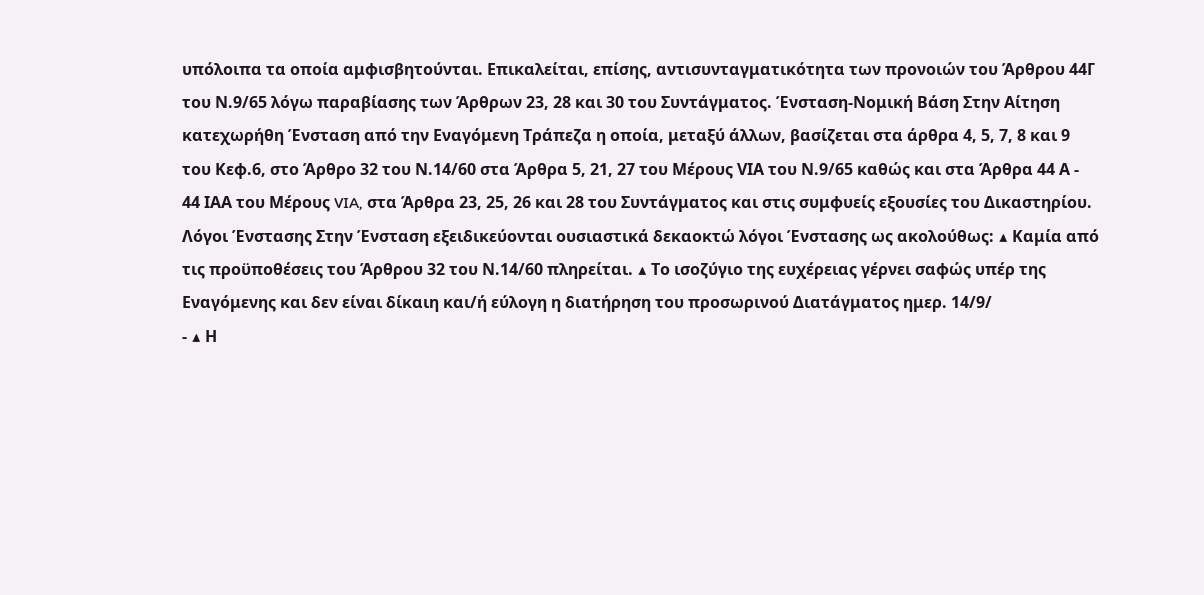υπόλοιπα τα οποία αμφισβητούνται. Επικαλείται, επίσης, αντισυνταγματικότητα των προνοιών του Άρθρου 44Γ του Ν.9/65 λόγω παραβίασης των Άρθρων 23, 28 και 30 του Συντάγματος. Ένσταση-Νομική Βάση Στην Αίτηση κατεχωρήθη Ένσταση από την Εναγόμενη Τράπεζα η οποία, μεταξύ άλλων, βασίζεται στα άρθρα 4, 5, 7, 8 και 9 του Κεφ.6, στο Άρθρο 32 του Ν.14/60 στα Άρθρα 5, 21, 27 του Μέρους VIΑ του Ν.9/65 καθώς και στα Άρθρα 44 Α - 44 ΙΑΑ του Μέρους VIA, στα Άρθρα 23, 25, 26 και 28 του Συντάγματος και στις συμφυείς εξουσίες του Δικαστηρίου. Λόγοι Ένστασης Στην Ένσταση εξειδικεύονται ουσιαστικά δεκαοκτώ λόγοι Ένστασης ως ακολούθως: ▲ Καμία από τις προϋποθέσεις του Άρθρου 32 του Ν.14/60 πληρείται. ▲ Το ισοζύγιο της ευχέρειας γέρνει σαφώς υπέρ της Εναγόμενης και δεν είναι δίκαιη και/ή εύλογη η διατήρηση του προσωρινού Διατάγματος ημερ. 14/9/
- ▲ Η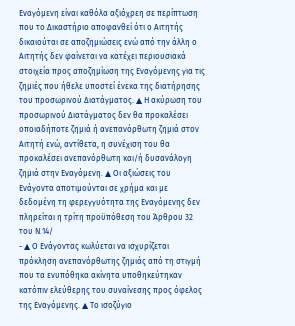Εναγόμενη είναι καθόλα αξιόχρεη σε περίπτωση που το Δικαστήριο αποφανθεί ότι ο Αιτητής δικαιούται σε αποζημιώσεις ενώ από την άλλη ο Αιτητής δεν φαίνεται να κατέχει περιουσιακά στοιχεία προς αποζημίωση της Εναγόμενης για τις ζημιές που ήθελε υποστεί ένεκα της διατήρησης του προσωρινού Διατάγματος. ▲ Η ακύρωση του προσωρινού Διατάγματος δεν θα προκαλέσει οποιαδήποτε ζημιά ή ανεπανόρθωτη ζημιά στον Αιτητή ενώ, αντίθετα, η συνέχιση του θα προκαλέσει ανεπανόρθωτη και/ή δυσανάλογη ζημιά στην Εναγόμενη. ▲ Οι αξιώσεις του Ενάγοντα αποτιμούνται σε χρήμα και με δεδομένη τη φερεγγυότητα της Εναγόμενης δεν πληρείται η τρίτη προϋπόθεση του Άρθρου 32 του Ν.14/
- ▲ Ο Ενάγοντας κωλύεται να ισχυρίζεται πρόκληση ανεπανόρθωτης ζημιάς από τη στιγμή που τα ενυπόθηκα ακίνητα υποθηκεύτηκαν κατόπιν ελεύθερης του συναίνεσης προς όφελος της Εναγόμενης. ▲ Το ισοζύγιο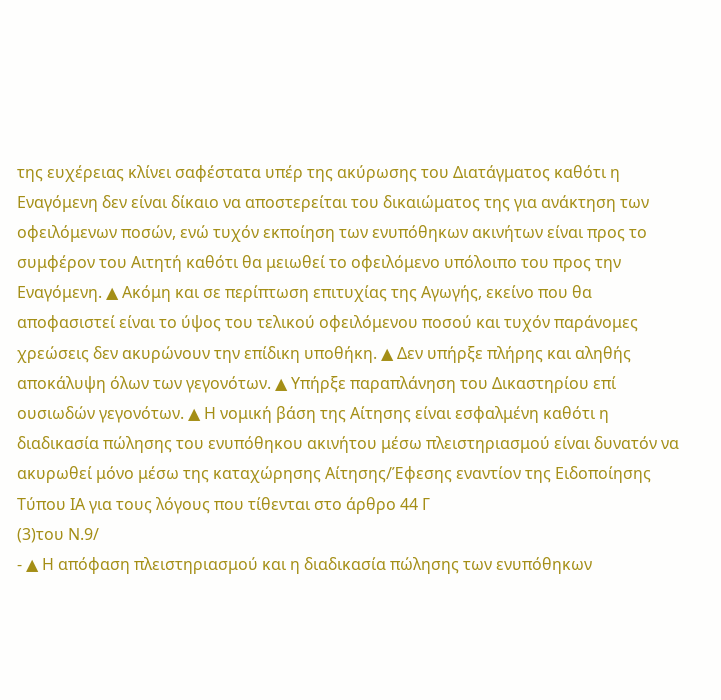της ευχέρειας κλίνει σαφέστατα υπέρ της ακύρωσης του Διατάγματος καθότι η Εναγόμενη δεν είναι δίκαιο να αποστερείται του δικαιώματος της για ανάκτηση των οφειλόμενων ποσών, ενώ τυχόν εκποίηση των ενυπόθηκων ακινήτων είναι προς το συμφέρον του Αιτητή καθότι θα μειωθεί το οφειλόμενο υπόλοιπο του προς την Εναγόμενη. ▲ Ακόμη και σε περίπτωση επιτυχίας της Αγωγής, εκείνο που θα αποφασιστεί είναι το ύψος του τελικού οφειλόμενου ποσού και τυχόν παράνομες χρεώσεις δεν ακυρώνουν την επίδικη υποθήκη. ▲ Δεν υπήρξε πλήρης και αληθής αποκάλυψη όλων των γεγονότων. ▲ Υπήρξε παραπλάνηση του Δικαστηρίου επί ουσιωδών γεγονότων. ▲ Η νομική βάση της Αίτησης είναι εσφαλμένη καθότι η διαδικασία πώλησης του ενυπόθηκου ακινήτου μέσω πλειστηριασμού είναι δυνατόν να ακυρωθεί μόνο μέσω της καταχώρησης Αίτησης/Έφεσης εναντίον της Ειδοποίησης Τύπου ΙΑ για τους λόγους που τίθενται στο άρθρο 44 Γ
(3)του Ν.9/
- ▲ Η απόφαση πλειστηριασμού και η διαδικασία πώλησης των ενυπόθηκων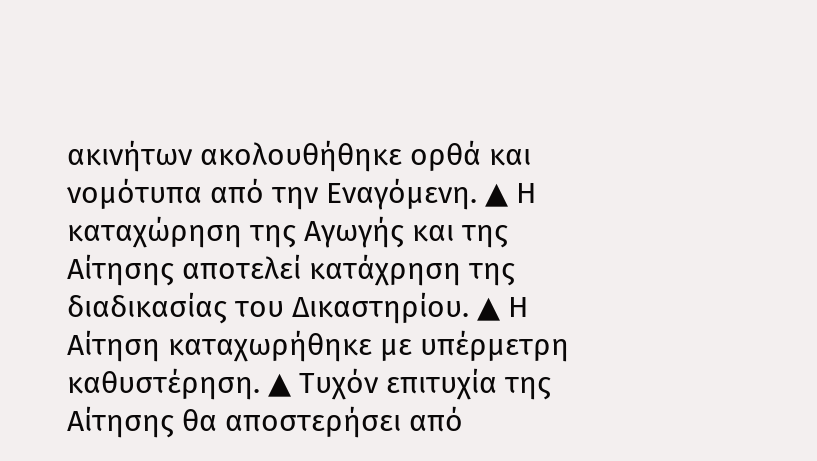ακινήτων ακολουθήθηκε ορθά και νομότυπα από την Εναγόμενη. ▲ Η καταχώρηση της Αγωγής και της Αίτησης αποτελεί κατάχρηση της διαδικασίας του Δικαστηρίου. ▲ Η Αίτηση καταχωρήθηκε με υπέρμετρη καθυστέρηση. ▲ Τυχόν επιτυχία της Αίτησης θα αποστερήσει από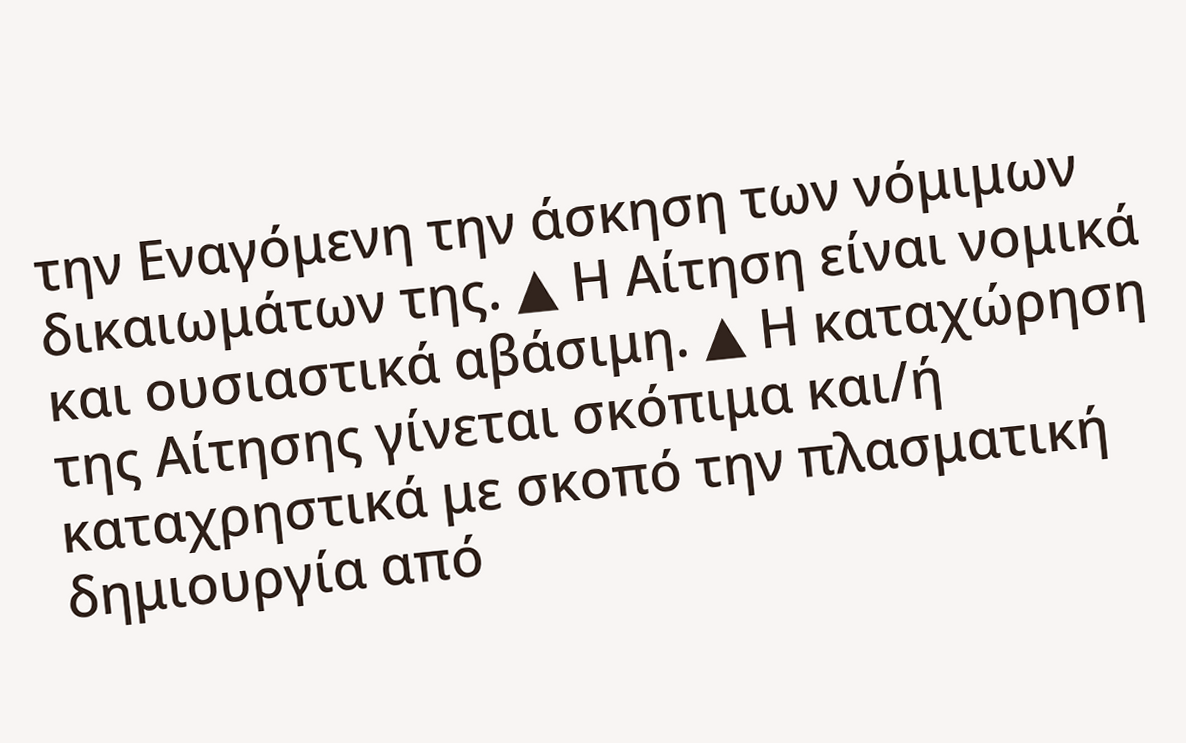την Εναγόμενη την άσκηση των νόμιμων δικαιωμάτων της. ▲ Η Αίτηση είναι νομικά και ουσιαστικά αβάσιμη. ▲ Η καταχώρηση της Αίτησης γίνεται σκόπιμα και/ή καταχρηστικά με σκοπό την πλασματική δημιουργία από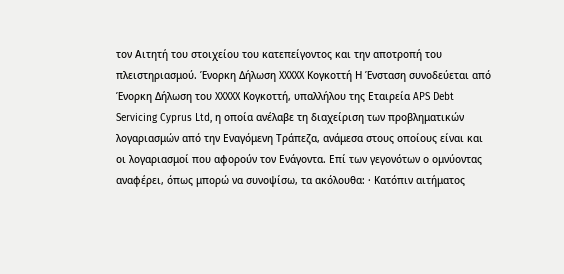τον Αιτητή του στοιχείου του κατεπείγοντος και την αποτροπή του πλειστηριασμού. Ένορκη Δήλωση XXXXX Κογκοττή Η Ένσταση συνοδεύεται από Ένορκη Δήλωση του XXXXX Κογκοττή, υπαλλήλου της Εταιρεία APS Debt Servicing Cyprus Ltd, η οποία ανέλαβε τη διαχείριση των προβληματικών λογαριασμών από την Εναγόμενη Τράπεζα, ανάμεσα στους οποίους είναι και οι λογαριασμοί που αφορούν τον Ενάγοντα. Επί των γεγονότων ο ομνύοντας αναφέρει, όπως μπορώ να συνοψίσω, τα ακόλουθα: · Κατόπιν αιτήματος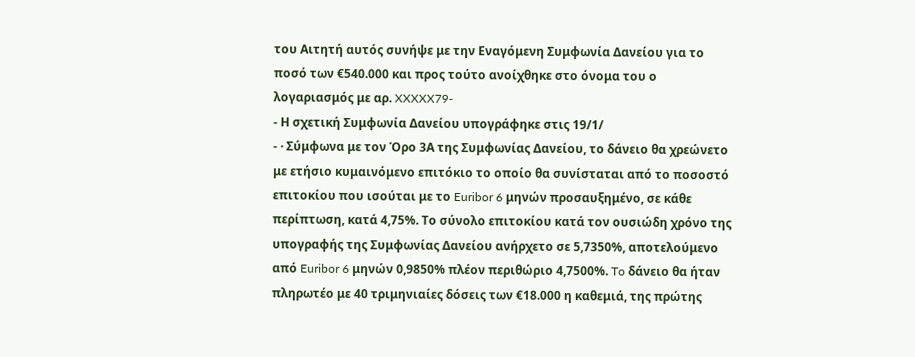του Αιτητή αυτός συνήψε με την Εναγόμενη Συμφωνία Δανείου για το ποσό των €540.000 και προς τούτο ανοίχθηκε στο όνομα του ο λογαριασμός με αρ. XXXXX79-
- Η σχετική Συμφωνία Δανείου υπογράφηκε στις 19/1/
- · Σύμφωνα με τον Όρο 3Α της Συμφωνίας Δανείου, το δάνειο θα χρεώνετο με ετήσιο κυμαινόμενο επιτόκιο το οποίο θα συνίσταται από το ποσοστό επιτοκίου που ισούται με το Euribor 6 μηνών προσαυξημένο, σε κάθε περίπτωση, κατά 4,75%. Το σύνολο επιτοκίου κατά τον ουσιώδη χρόνο της υπογραφής της Συμφωνίας Δανείου ανήρχετο σε 5,7350%, αποτελούμενο από Euribor 6 μηνών 0,9850% πλέον περιθώριο 4,7500%. To δάνειο θα ήταν πληρωτέο με 40 τριμηνιαίες δόσεις των €18.000 η καθεμιά, της πρώτης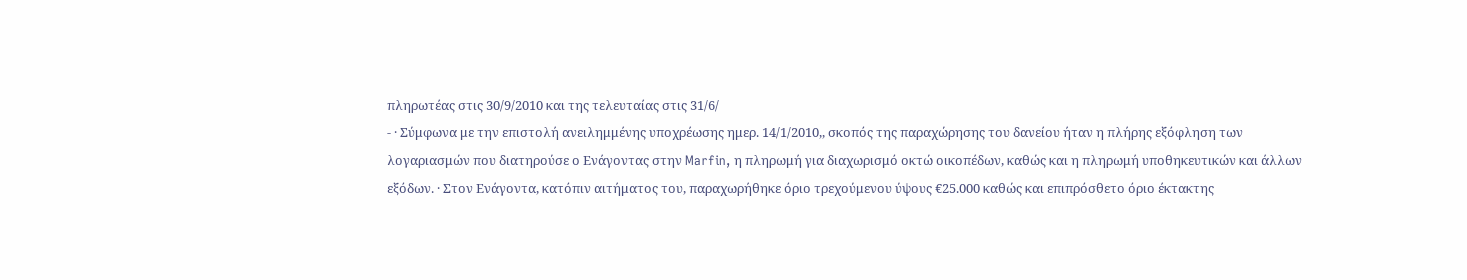πληρωτέας στις 30/9/2010 και της τελευταίας στις 31/6/
- · Σύμφωνα με την επιστολή ανειλημμένης υποχρέωσης ημερ. 14/1/2010,, σκοπός της παραχώρησης του δανείου ήταν η πλήρης εξόφληση των λογαριασμών που διατηρούσε ο Ενάγοντας στην Marfin, η πληρωμή για διαχωρισμό οκτώ οικοπέδων, καθώς και η πληρωμή υποθηκευτικών και άλλων εξόδων. · Στον Ενάγοντα, κατόπιν αιτήματος του, παραχωρήθηκε όριο τρεχούμενου ύψους €25.000 καθώς και επιπρόσθετο όριο έκτακτης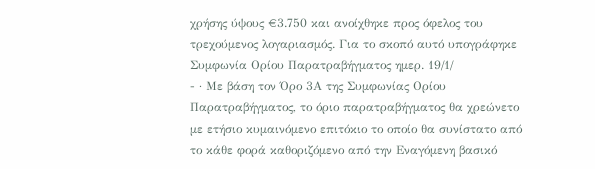χρήσης ύψους €3.750 και ανοίχθηκε προς όφελος του τρεχούμενος λογαριασμός. Για το σκοπό αυτό υπογράφηκε Συμφωνία Ορίου Παρατραβήγματος ημερ. 19/1/
- · Με βάση τον Όρο 3Α της Συμφωνίας Ορίου Παρατραβήγματος, το όριο παρατραβήγματος θα χρεώνετο με ετήσιο κυμαινόμενο επιτόκιο το οποίο θα συνίστατο από το κάθε φορά καθοριζόμενο από την Εναγόμενη βασικό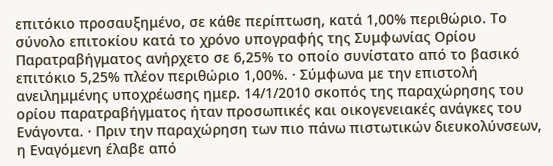επιτόκιο προσαυξημένο, σε κάθε περίπτωση, κατά 1,00% περιθώριο. Το σύνολο επιτοκίου κατά το χρόνο υπογραφής της Συμφωνίας Ορίου Παρατραβήγματος ανήρχετο σε 6,25% το οποίο συνίστατο από το βασικό επιτόκιο 5,25% πλέον περιθώριο 1,00%. · Σύμφωνα με την επιστολή ανειλημμένης υποχρέωσης ημερ. 14/1/2010 σκοπός της παραχώρησης του ορίου παρατραβήγματος ήταν προσωπικές και οικογενειακές ανάγκες του Ενάγοντα. · Πριν την παραχώρηση των πιο πάνω πιστωτικών διευκολύνσεων, η Εναγόμενη έλαβε από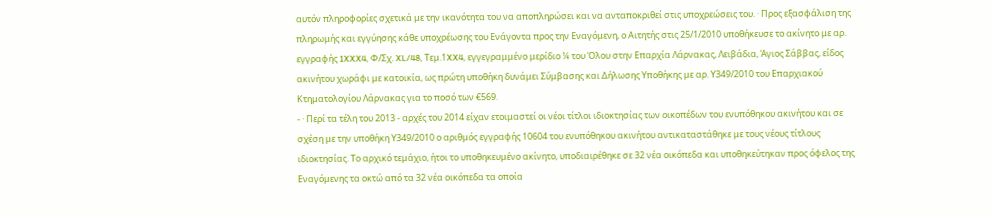αυτόν πληροφορίες σχετικά με την ικανότητα του να αποπληρώσει και να ανταποκριθεί στις υποχρεώσεις του. · Προς εξασφάλιση της πληρωμής και εγγύησης κάθε υποχρέωσης του Ενάγοντα προς την Εναγόμενη, ο Αιτητής στις 25/1/2010 υποθήκευσε το ακίνητο με αρ. εγγραφής 1XXX4, Φ/Σχ. XL/48, Tεμ.1XX4, εγγεγραμμένο μερίδιο ¼ του Όλου στην Επαρχία Λάρνακας, Λειβάδια, Άγιος Σάββας, είδος ακινήτου χωράφι με κατοικία, ως πρώτη υποθήκη δυνάμει Σύμβασης και Δήλωσης Υποθήκης με αρ. Υ349/2010 του Επαρχιακού Κτηματολογίου Λάρνακας για το ποσό των €569.
- · Περί τα τέλη του 2013 - αρχές του 2014 είχαν ετοιμαστεί οι νέοι τίτλοι ιδιοκτησίας των οικοπέδων του ενυπόθηκου ακινήτου και σε σχέση με την υποθήκη Υ349/2010 ο αριθμός εγγραφής 10604 του ενυπόθηκου ακινήτου αντικαταστάθηκε με τους νέους τίτλους ιδιοκτησίας. Το αρχικό τεμάχιο, ήτοι το υποθηκευμένο ακίνητο, υποδιαιρέθηκε σε 32 νέα οικόπεδα και υποθηκεύτηκαν προς όφελος της Εναγόμενης τα οκτώ από τα 32 νέα οικόπεδα τα οποία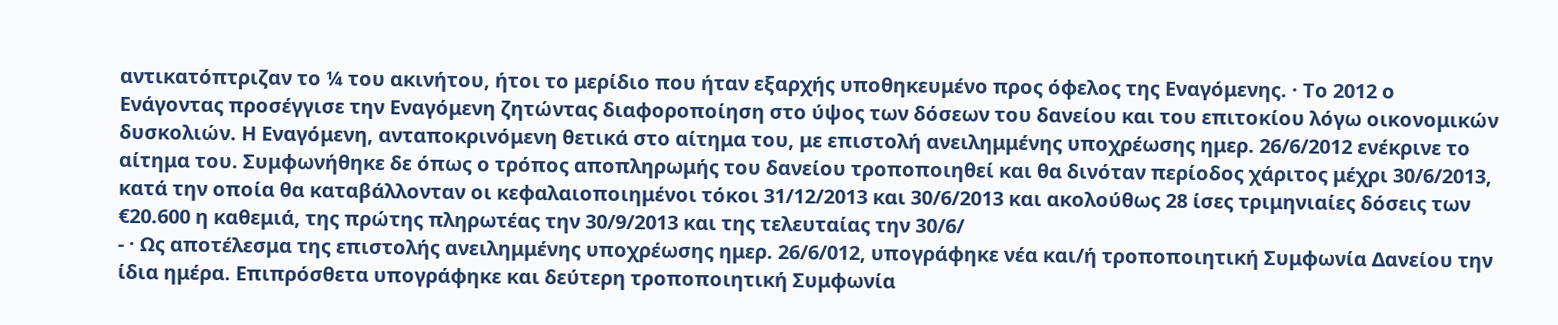αντικατόπτριζαν το ¼ του ακινήτου, ήτοι το μερίδιο που ήταν εξαρχής υποθηκευμένο προς όφελος της Εναγόμενης. · Το 2012 ο Ενάγοντας προσέγγισε την Εναγόμενη ζητώντας διαφοροποίηση στο ύψος των δόσεων του δανείου και του επιτοκίου λόγω οικονομικών δυσκολιών. Η Εναγόμενη, ανταποκρινόμενη θετικά στο αίτημα του, με επιστολή ανειλημμένης υποχρέωσης ημερ. 26/6/2012 ενέκρινε το αίτημα του. Συμφωνήθηκε δε όπως ο τρόπος αποπληρωμής του δανείου τροποποιηθεί και θα δινόταν περίοδος χάριτος μέχρι 30/6/2013, κατά την οποία θα καταβάλλονταν οι κεφαλαιοποιημένοι τόκοι 31/12/2013 και 30/6/2013 και ακολούθως 28 ίσες τριμηνιαίες δόσεις των €20.600 η καθεμιά, της πρώτης πληρωτέας την 30/9/2013 και της τελευταίας την 30/6/
- · Ως αποτέλεσμα της επιστολής ανειλημμένης υποχρέωσης ημερ. 26/6/012, υπογράφηκε νέα και/ή τροποποιητική Συμφωνία Δανείου την ίδια ημέρα. Επιπρόσθετα υπογράφηκε και δεύτερη τροποποιητική Συμφωνία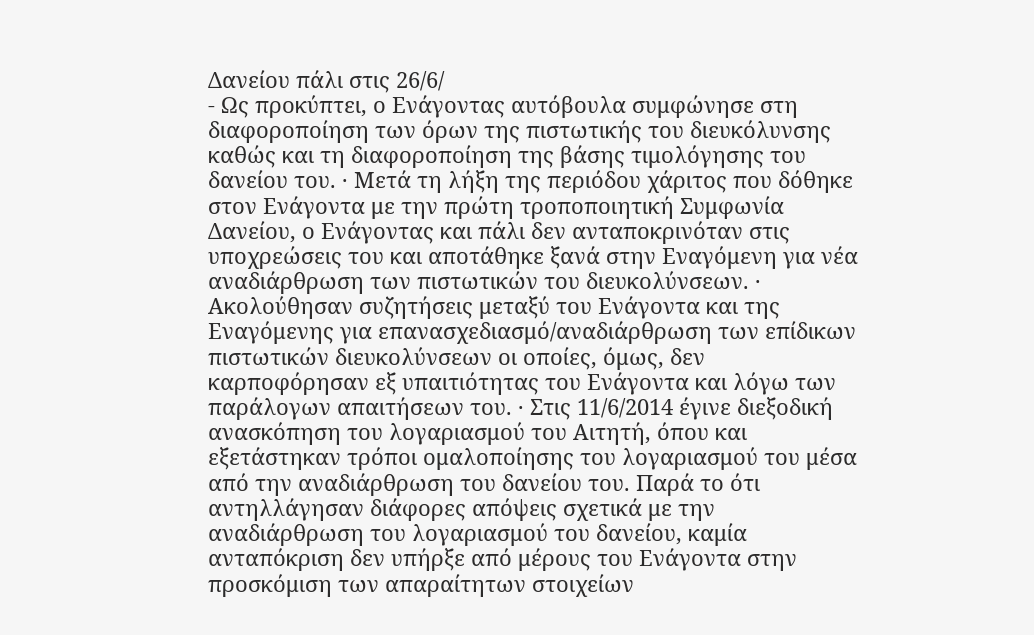Δανείου πάλι στις 26/6/
- Ως προκύπτει, ο Ενάγοντας αυτόβουλα συμφώνησε στη διαφοροποίηση των όρων της πιστωτικής του διευκόλυνσης καθώς και τη διαφοροποίηση της βάσης τιμολόγησης του δανείου του. · Μετά τη λήξη της περιόδου χάριτος που δόθηκε στον Ενάγοντα με την πρώτη τροποποιητική Συμφωνία Δανείου, ο Ενάγοντας και πάλι δεν ανταποκρινόταν στις υποχρεώσεις του και αποτάθηκε ξανά στην Εναγόμενη για νέα αναδιάρθρωση των πιστωτικών του διευκολύνσεων. · Ακολούθησαν συζητήσεις μεταξύ του Ενάγοντα και της Εναγόμενης για επανασχεδιασμό/αναδιάρθρωση των επίδικων πιστωτικών διευκολύνσεων οι οποίες, όμως, δεν καρποφόρησαν εξ υπαιτιότητας του Ενάγοντα και λόγω των παράλογων απαιτήσεων του. · Στις 11/6/2014 έγινε διεξοδική ανασκόπηση του λογαριασμού του Αιτητή, όπου και εξετάστηκαν τρόποι ομαλοποίησης του λογαριασμού του μέσα από την αναδιάρθρωση του δανείου του. Παρά το ότι αντηλλάγησαν διάφορες απόψεις σχετικά με την αναδιάρθρωση του λογαριασμού του δανείου, καμία ανταπόκριση δεν υπήρξε από μέρους του Ενάγοντα στην προσκόμιση των απαραίτητων στοιχείων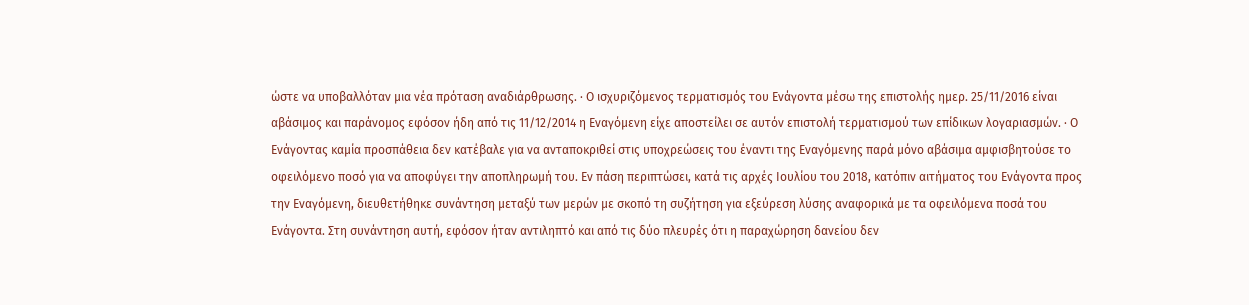ώστε να υποβαλλόταν μια νέα πρόταση αναδιάρθρωσης. · Ο ισχυριζόμενος τερματισμός του Ενάγοντα μέσω της επιστολής ημερ. 25/11/2016 είναι αβάσιμος και παράνομος εφόσον ήδη από τις 11/12/2014 η Εναγόμενη είχε αποστείλει σε αυτόν επιστολή τερματισμού των επίδικων λογαριασμών. · Ο Ενάγοντας καμία προσπάθεια δεν κατέβαλε για να ανταποκριθεί στις υποχρεώσεις του έναντι της Εναγόμενης παρά μόνο αβάσιμα αμφισβητούσε το οφειλόμενο ποσό για να αποφύγει την αποπληρωμή του. Εν πάση περιπτώσει, κατά τις αρχές Ιουλίου του 2018, κατόπιν αιτήματος του Ενάγοντα προς την Εναγόμενη, διευθετήθηκε συνάντηση μεταξύ των μερών με σκοπό τη συζήτηση για εξεύρεση λύσης αναφορικά με τα οφειλόμενα ποσά του Ενάγοντα. Στη συνάντηση αυτή, εφόσον ήταν αντιληπτό και από τις δύο πλευρές ότι η παραχώρηση δανείου δεν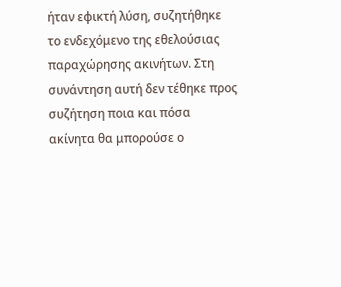ήταν εφικτή λύση, συζητήθηκε το ενδεχόμενο της εθελούσιας παραχώρησης ακινήτων. Στη συνάντηση αυτή δεν τέθηκε προς συζήτηση ποια και πόσα ακίνητα θα μπορούσε ο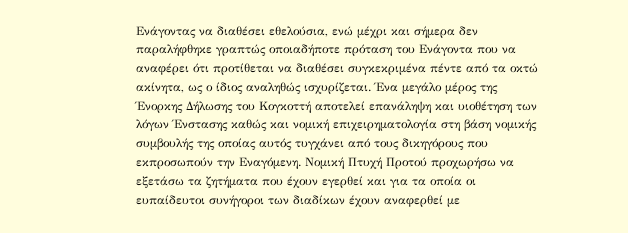Ενάγοντας να διαθέσει εθελούσια, ενώ μέχρι και σήμερα δεν παραλήφθηκε γραπτώς οποιαδήποτε πρόταση του Ενάγοντα που να αναφέρει ότι προτίθεται να διαθέσει συγκεκριμένα πέντε από τα οκτώ ακίνητα, ως ο ίδιος αναληθώς ισχυρίζεται. Ένα μεγάλο μέρος της Ένορκης Δήλωσης του Κογκοττή αποτελεί επανάληψη και υιοθέτηση των λόγων Ένστασης καθώς και νομική επιχειρηματολογία στη βάση νομικής συμβουλής της οποίας αυτός τυγχάνει από τους δικηγόρους που εκπροσωπούν την Εναγόμενη. Νομική Πτυχή Προτού προχωρήσω να εξετάσω τα ζητήματα που έχουν εγερθεί και για τα οποία οι ευπαίδευτοι συνήγοροι των διαδίκων έχουν αναφερθεί με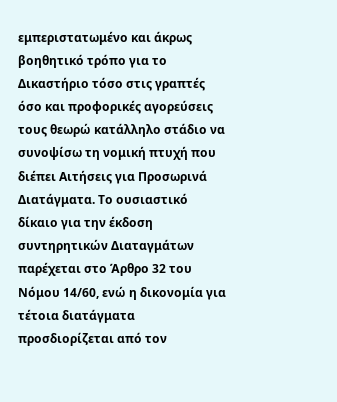εμπεριστατωμένο και άκρως βοηθητικό τρόπο για το Δικαστήριο τόσο στις γραπτές όσο και προφορικές αγορεύσεις τους θεωρώ κατάλληλο στάδιο να συνοψίσω τη νομική πτυχή που διέπει Αιτήσεις για Προσωρινά Διατάγματα. Το ουσιαστικό δίκαιο για την έκδοση συντηρητικών Διαταγμάτων παρέχεται στο Άρθρο 32 του Νόμου 14/60, ενώ η δικονομία για τέτοια διατάγματα προσδιορίζεται από τον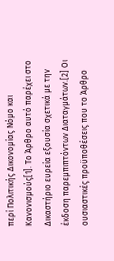περί Πολιτικής Δικονομίας Νόμο και Κανονισμούς[1]. Το Άρθρο αυτό παρέχει στο Δικαστήριο ευρεία εξουσία σχετικά με την έκδοση παρεμπιπτόντων Διαταγμάτων.[2] Οι ουσιαστικές προϋποθέσεις που το Άρθρο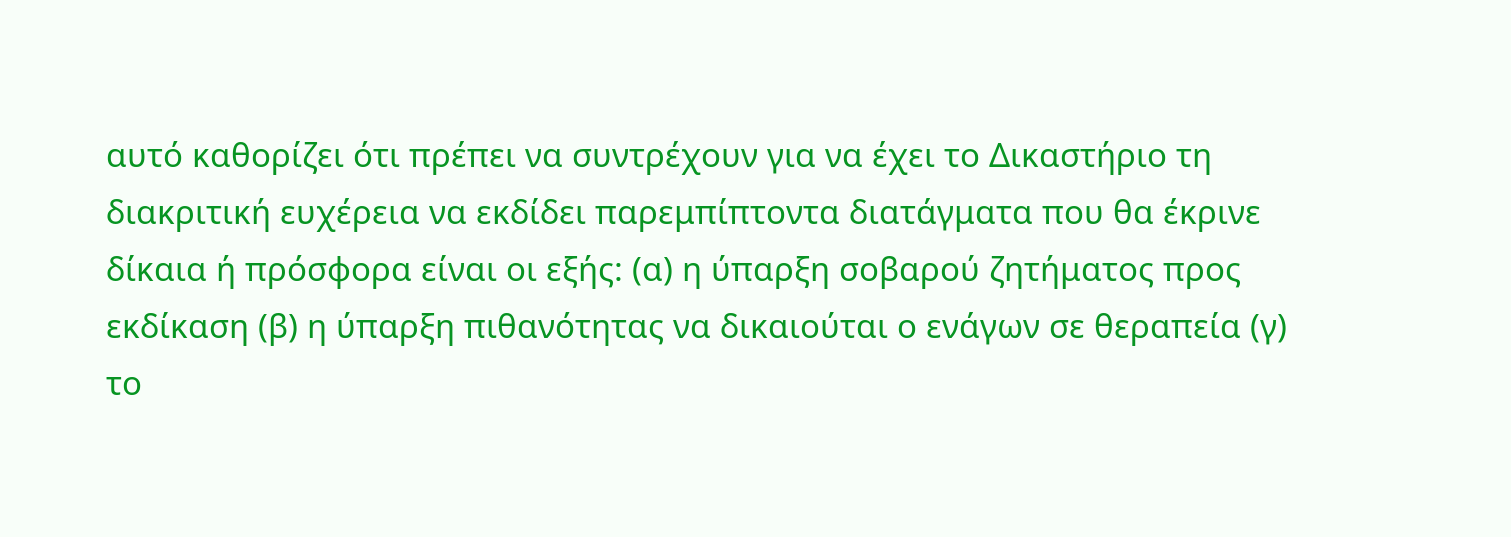αυτό καθορίζει ότι πρέπει να συντρέχουν για να έχει το Δικαστήριο τη διακριτική ευχέρεια να εκδίδει παρεμπίπτοντα διατάγματα που θα έκρινε δίκαια ή πρόσφορα είναι οι εξής: (α) η ύπαρξη σοβαρού ζητήματος προς εκδίκαση (β) η ύπαρξη πιθανότητας να δικαιούται ο ενάγων σε θεραπεία (γ) το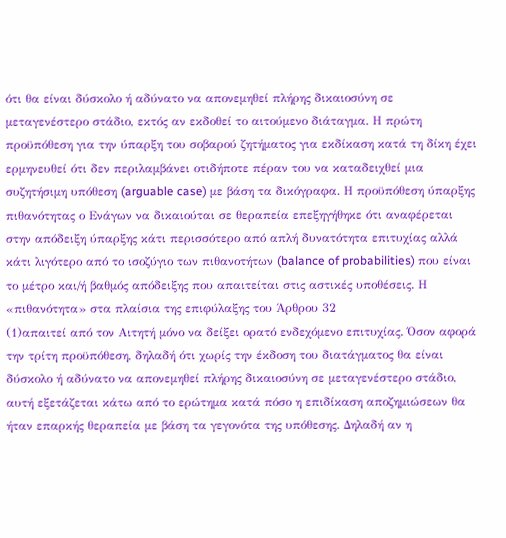ότι θα είναι δύσκολο ή αδύνατο να απονεμηθεί πλήρης δικαιοσύνη σε μεταγενέστερο στάδιο, εκτός αν εκδοθεί το αιτούμενο διάταγμα. Η πρώτη προϋπόθεση για την ύπαρξη του σοβαρού ζητήματος για εκδίκαση κατά τη δίκη έχει ερμηνευθεί ότι δεν περιλαμβάνει οτιδήποτε πέραν του να καταδειχθεί μια συζητήσιμη υπόθεση (arguable case) με βάση τα δικόγραφα. Η προϋπόθεση ύπαρξης πιθανότητας ο Ενάγων να δικαιούται σε θεραπεία επεξηγήθηκε ότι αναφέρεται στην απόδειξη ύπαρξης κάτι περισσότερο από απλή δυνατότητα επιτυχίας αλλά κάτι λιγότερο από το ισοζύγιο των πιθανοτήτων (balance of probabilities) που είναι το μέτρο και/ή βαθμός απόδειξης που απαιτείται στις αστικές υποθέσεις. Η «πιθανότητα» στα πλαίσια της επιφύλαξης του Άρθρου 32
(1)απαιτεί από τον Αιτητή μόνο να δείξει ορατό ενδεχόμενο επιτυχίας. Όσον αφορά την τρίτη προϋπόθεση, δηλαδή ότι χωρίς την έκδοση του διατάγματος θα είναι δύσκολο ή αδύνατο να απονεμηθεί πλήρης δικαιοσύνη σε μεταγενέστερο στάδιο, αυτή εξετάζεται κάτω από το ερώτημα κατά πόσο η επιδίκαση αποζημιώσεων θα ήταν επαρκής θεραπεία με βάση τα γεγονότα της υπόθεσης. Δηλαδή αν η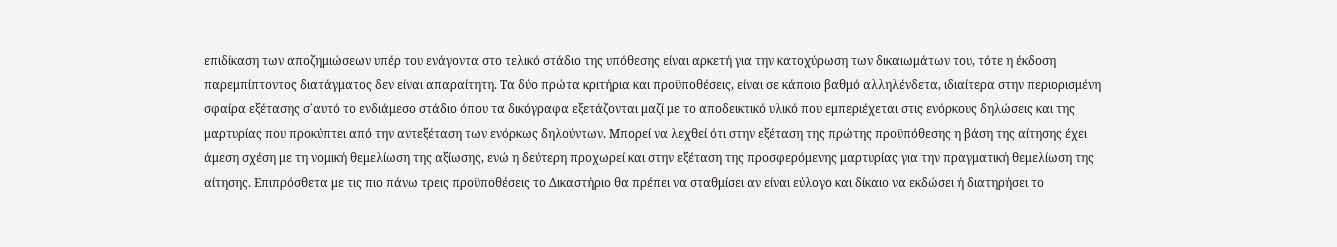επιδίκαση των αποζημιώσεων υπέρ του ενάγοντα στο τελικό στάδιο της υπόθεσης είναι αρκετή για την κατοχύρωση των δικαιωμάτων του, τότε η έκδοση παρεμπίπτοντος διατάγματος δεν είναι απαραίτητη. Τα δύο πρώτα κριτήρια και προϋποθέσεις, είναι σε κάποιο βαθμό αλληλένδετα, ιδιαίτερα στην περιορισμένη σφαίρα εξέτασης σ΄αυτό το ενδιάμεσο στάδιο όπου τα δικόγραφα εξετάζονται μαζί με το αποδεικτικό υλικό που εμπεριέχεται στις ενόρκους δηλώσεις και της μαρτυρίας που προκύπτει από την αντεξέταση των ενόρκως δηλούντων. Μπορεί να λεχθεί ότι στην εξέταση της πρώτης προϋπόθεσης η βάση της αίτησης έχει άμεση σχέση με τη νομική θεμελίωση της αξίωσης, ενώ η δεύτερη προχωρεί και στην εξέταση της προσφερόμενης μαρτυρίας για την πραγματική θεμελίωση της αίτησης. Επιπρόσθετα με τις πιο πάνω τρεις προϋποθέσεις το Δικαστήριο θα πρέπει να σταθμίσει αν είναι εύλογο και δίκαιο να εκδώσει ή διατηρήσει το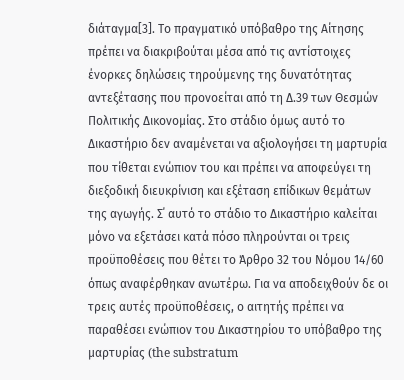διάταγμα[3]. Το πραγματικό υπόβαθρο της Αίτησης πρέπει να διακριβούται μέσα από τις αντίστοιχες ένορκες δηλώσεις τηρούμενης της δυνατότητας αντεξέτασης που προνοείται από τη Δ.39 των Θεσμών Πολιτικής Δικονομίας. Στο στάδιο όμως αυτό το Δικαστήριο δεν αναμένεται να αξιολογήσει τη μαρτυρία που τίθεται ενώπιον του και πρέπει να αποφεύγει τη διεξοδική διευκρίνιση και εξέταση επίδικων θεμάτων της αγωγής. Σ΄ αυτό το στάδιο το Δικαστήριο καλείται μόνο να εξετάσει κατά πόσο πληρούνται οι τρεις προϋποθέσεις που θέτει το Άρθρο 32 του Νόμου 14/60 όπως αναφέρθηκαν ανωτέρω. Για να αποδειχθούν δε οι τρεις αυτές προϋποθέσεις, ο αιτητής πρέπει να παραθέσει ενώπιον του Δικαστηρίου το υπόβαθρο της μαρτυρίας (the substratum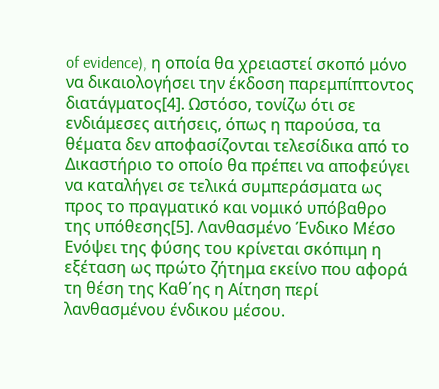of evidence), η οποία θα χρειαστεί σκοπό μόνο να δικαιολογήσει την έκδοση παρεμπίπτοντος διατάγματος[4]. Ωστόσο, τονίζω ότι σε ενδιάμεσες αιτήσεις, όπως η παρούσα, τα θέματα δεν αποφασίζονται τελεσίδικα από το Δικαστήριο το οποίο θα πρέπει να αποφεύγει να καταλήγει σε τελικά συμπεράσματα ως προς το πραγματικό και νομικό υπόβαθρο της υπόθεσης[5]. Λανθασμένο Ένδικο Μέσο Ενόψει της φύσης του κρίνεται σκόπιμη η εξέταση ως πρώτο ζήτημα εκείνο που αφορά τη θέση της Καθ΄ης η Αίτηση περί λανθασμένου ένδικου μέσου.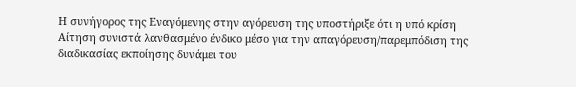Η συνήγορος της Εναγόμενης στην αγόρευση της υποστήριξε ότι η υπό κρίση Αίτηση συνιστά λανθασμένο ένδικο μέσο για την απαγόρευση/παρεμπόδιση της διαδικασίας εκποίησης δυνάμει του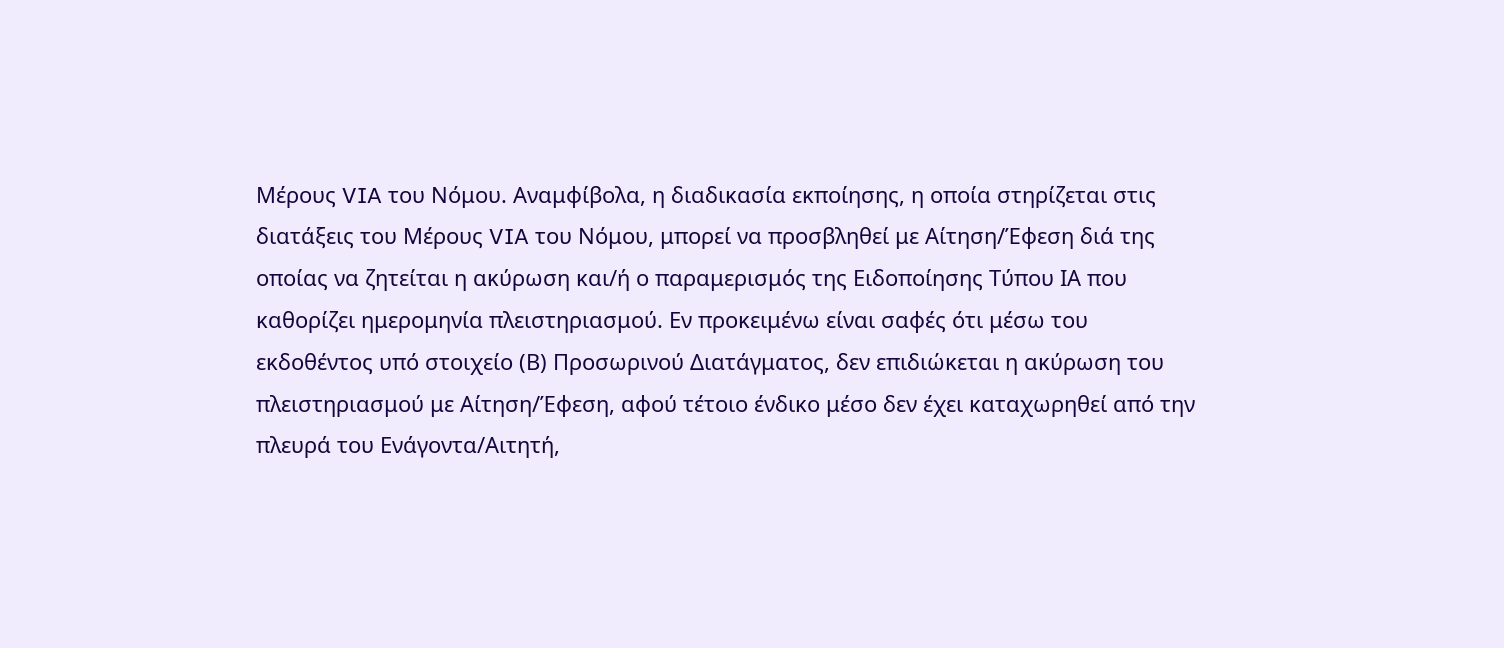Μέρους VIA του Νόμου. Αναμφίβολα, η διαδικασία εκποίησης, η οποία στηρίζεται στις διατάξεις του Μέρους VIA του Νόμου, μπορεί να προσβληθεί με Αίτηση/Έφεση διά της οποίας να ζητείται η ακύρωση και/ή ο παραμερισμός της Ειδοποίησης Τύπου ΙΑ που καθορίζει ημερομηνία πλειστηριασμού. Εν προκειμένω είναι σαφές ότι μέσω του εκδοθέντος υπό στοιχείο (Β) Προσωρινού Διατάγματος, δεν επιδιώκεται η ακύρωση του πλειστηριασμού με Αίτηση/Έφεση, αφού τέτοιο ένδικο μέσο δεν έχει καταχωρηθεί από την πλευρά του Ενάγοντα/Αιτητή,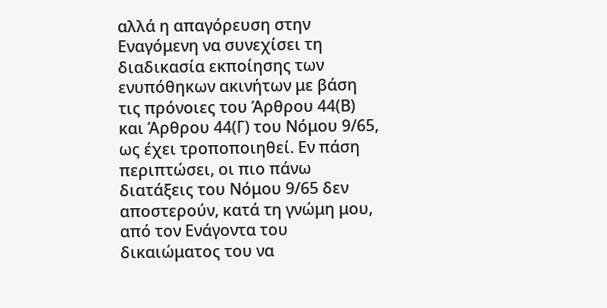αλλά η απαγόρευση στην Εναγόμενη να συνεχίσει τη διαδικασία εκποίησης των ενυπόθηκων ακινήτων με βάση τις πρόνοιες του Άρθρου 44(Β) και Άρθρου 44(Γ) του Νόμου 9/65, ως έχει τροποποιηθεί. Εν πάση περιπτώσει, οι πιο πάνω διατάξεις του Νόμου 9/65 δεν αποστερούν, κατά τη γνώμη μου, από τον Ενάγοντα του δικαιώματος του να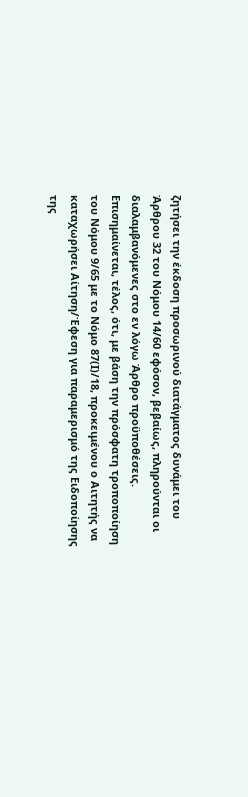ζητήσει την έκδοση προσωρινού διατάγματος δυνάμει του Άρθρου 32 του Νόμου 14/60 εφόσον, βεβαίως, πληρούνται οι διαλαμβανόμενες στο εν λόγω Άρθρο προϋποθέσεις. Επισημαίνεται, τέλος, ότι, με βάση την πρόσφατη τροποποίηση του Νόμου 9/65 με το Νόμο 87(Ι)/18, προκειμένου ο Αιτητής να καταχωρήσει Αίτηση/Έφεση για παραμερισμό της Ειδοποίησης της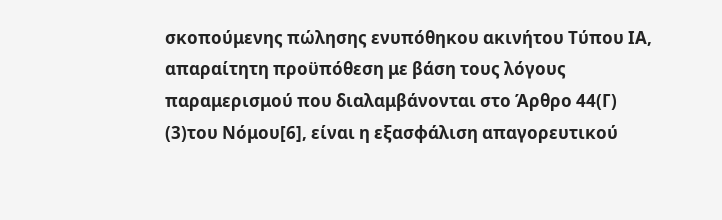σκοπούμενης πώλησης ενυπόθηκου ακινήτου Τύπου ΙΑ, απαραίτητη προϋπόθεση με βάση τους λόγους παραμερισμού που διαλαμβάνονται στο Άρθρο 44(Γ)
(3)του Νόμου[6], είναι η εξασφάλιση απαγορευτικού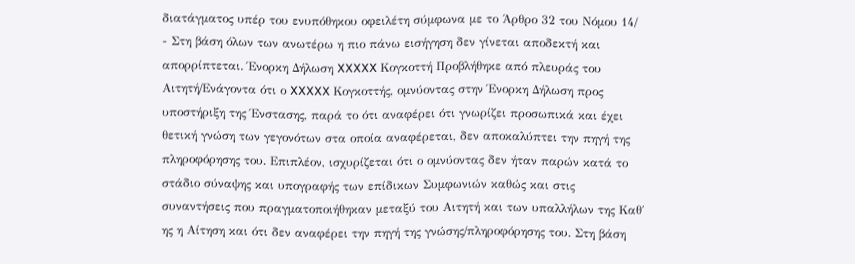διατάγματος υπέρ του ενυπόθηκου οφειλέτη σύμφωνα με το Άρθρο 32 του Νόμου 14/
- Στη βάση όλων των ανωτέρω η πιο πάνω εισήγηση δεν γίνεται αποδεκτή και απορρίπτεται. Ένορκη Δήλωση XXXXX Κογκοττή Προβλήθηκε από πλευράς του Αιτητή/Ενάγοντα ότι ο XXXXX Κογκοττής, ομνύοντας στην Ένορκη Δήλωση προς υποστήριξη της Ένστασης, παρά το ότι αναφέρει ότι γνωρίζει προσωπικά και έχει θετική γνώση των γεγονότων στα οποία αναφέρεται, δεν αποκαλύπτει την πηγή της πληροφόρησης του. Επιπλέον, ισχυρίζεται ότι ο ομνύοντας δεν ήταν παρών κατά το στάδιο σύναψης και υπογραφής των επίδικων Συμφωνιών καθώς και στις συναντήσεις που πραγματοποιήθηκαν μεταξύ του Αιτητή και των υπαλλήλων της Καθ΄ ης η Αίτηση και ότι δεν αναφέρει την πηγή της γνώσης/πληροφόρησης του. Στη βάση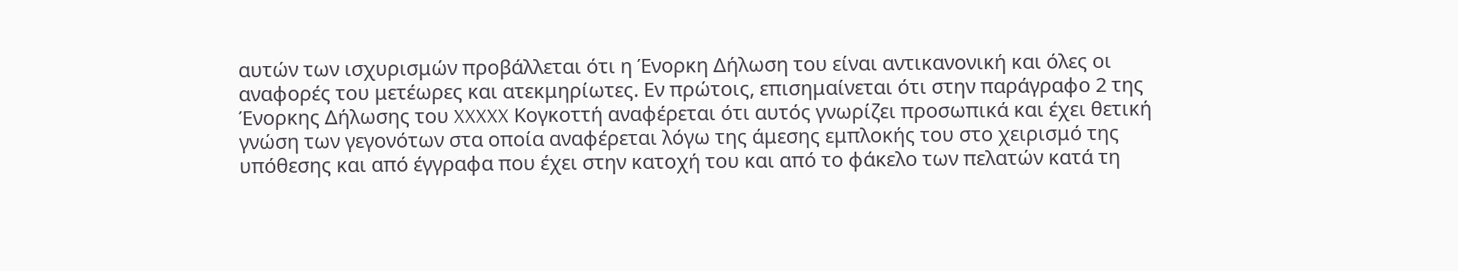αυτών των ισχυρισμών προβάλλεται ότι η Ένορκη Δήλωση του είναι αντικανονική και όλες οι αναφορές του μετέωρες και ατεκμηρίωτες. Εν πρώτοις, επισημαίνεται ότι στην παράγραφο 2 της Ένορκης Δήλωσης του XXXXX Κογκοττή αναφέρεται ότι αυτός γνωρίζει προσωπικά και έχει θετική γνώση των γεγονότων στα οποία αναφέρεται λόγω της άμεσης εμπλοκής του στο χειρισμό της υπόθεσης και από έγγραφα που έχει στην κατοχή του και από το φάκελο των πελατών κατά τη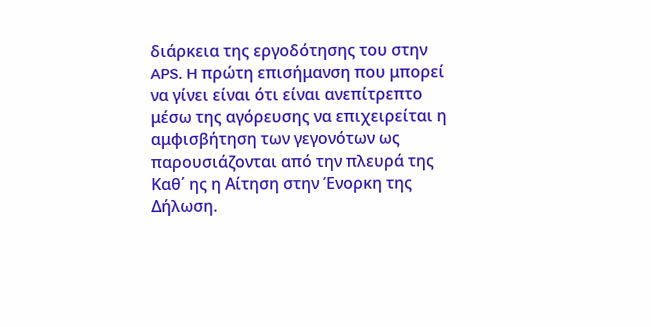διάρκεια της εργοδότησης του στην APS. H πρώτη επισήμανση που μπορεί να γίνει είναι ότι είναι ανεπίτρεπτο μέσω της αγόρευσης να επιχειρείται η αμφισβήτηση των γεγονότων ως παρουσιάζονται από την πλευρά της Καθ΄ ης η Αίτηση στην Ένορκη της Δήλωση.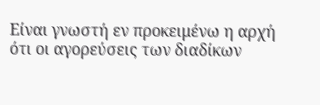Είναι γνωστή εν προκειμένω η αρχή ότι οι αγορεύσεις των διαδίκων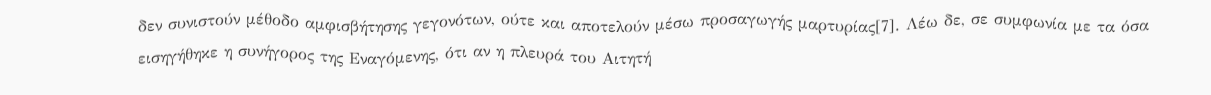δεν συνιστούν μέθοδο αμφισβήτησης γεγονότων, ούτε και αποτελούν μέσω προσαγωγής μαρτυρίας[7]. Λέω δε, σε συμφωνία με τα όσα εισηγήθηκε η συνήγορος της Εναγόμενης, ότι αν η πλευρά του Αιτητή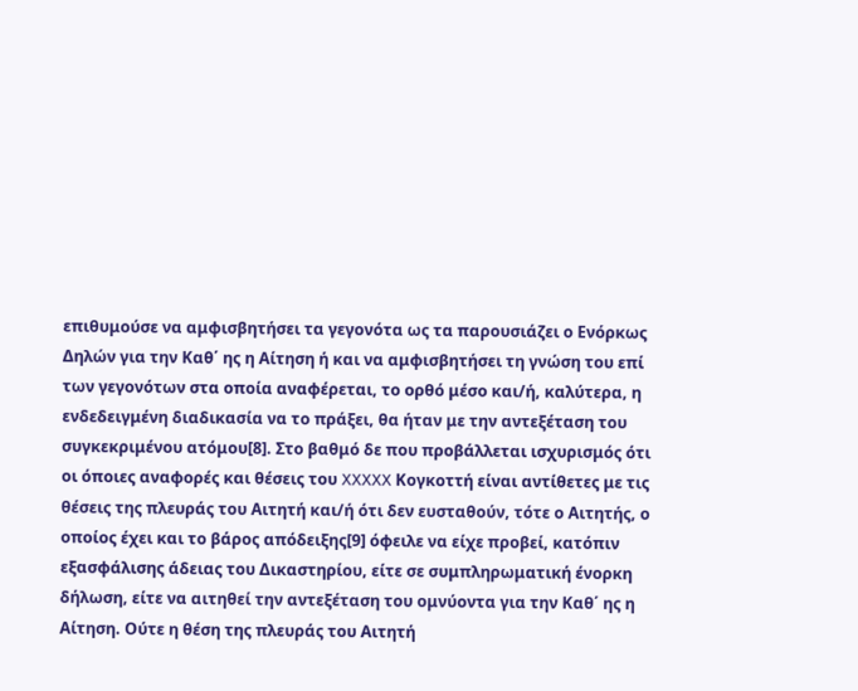επιθυμούσε να αμφισβητήσει τα γεγονότα ως τα παρουσιάζει ο Ενόρκως Δηλών για την Καθ΄ ης η Αίτηση ή και να αμφισβητήσει τη γνώση του επί των γεγονότων στα οποία αναφέρεται, το ορθό μέσο και/ή, καλύτερα, η ενδεδειγμένη διαδικασία να το πράξει, θα ήταν με την αντεξέταση του συγκεκριμένου ατόμου[8]. Στο βαθμό δε που προβάλλεται ισχυρισμός ότι οι όποιες αναφορές και θέσεις του XXXXX Κογκοττή είναι αντίθετες με τις θέσεις της πλευράς του Αιτητή και/ή ότι δεν ευσταθούν, τότε ο Αιτητής, ο οποίος έχει και το βάρος απόδειξης[9] όφειλε να είχε προβεί, κατόπιν εξασφάλισης άδειας του Δικαστηρίου, είτε σε συμπληρωματική ένορκη δήλωση, είτε να αιτηθεί την αντεξέταση του ομνύοντα για την Καθ΄ ης η Αίτηση. Ούτε η θέση της πλευράς του Αιτητή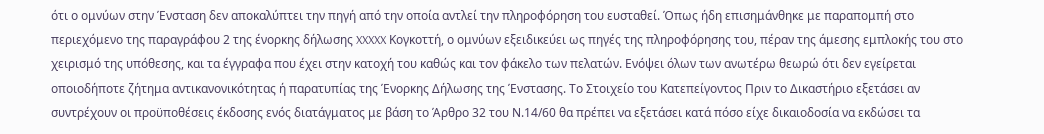ότι ο ομνύων στην Ένσταση δεν αποκαλύπτει την πηγή από την οποία αντλεί την πληροφόρηση του ευσταθεί. Όπως ήδη επισημάνθηκε με παραπομπή στο περιεχόμενο της παραγράφου 2 της ένορκης δήλωσης XXXXX Κογκοττή, ο ομνύων εξειδικεύει ως πηγές της πληροφόρησης του, πέραν της άμεσης εμπλοκής του στο χειρισμό της υπόθεσης, και τα έγγραφα που έχει στην κατοχή του καθώς και τον φάκελο των πελατών. Ενόψει όλων των ανωτέρω θεωρώ ότι δεν εγείρεται οποιοδήποτε ζήτημα αντικανονικότητας ή παρατυπίας της Ένορκης Δήλωσης της Ένστασης. Το Στοιχείο του Κατεπείγοντος Πριν το Δικαστήριο εξετάσει αν συντρέχουν οι προϋποθέσεις έκδοσης ενός διατάγματος με βάση το Άρθρο 32 του Ν.14/60 θα πρέπει να εξετάσει κατά πόσο είχε δικαιοδοσία να εκδώσει τα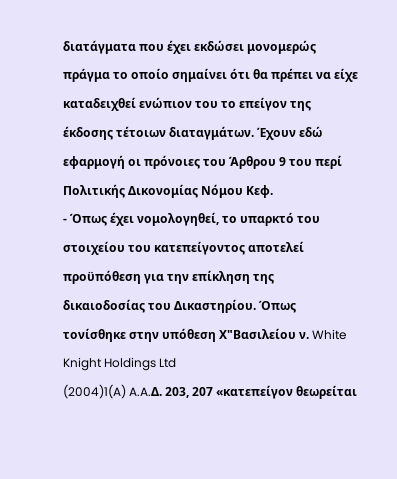διατάγματα που έχει εκδώσει μονομερώς πράγμα το οποίο σημαίνει ότι θα πρέπει να είχε καταδειχθεί ενώπιον του το επείγον της έκδοσης τέτοιων διαταγμάτων. Έχουν εδώ εφαρμογή οι πρόνοιες του Άρθρου 9 του περί Πολιτικής Δικονομίας Νόμου Κεφ.
- Όπως έχει νομολογηθεί, το υπαρκτό του στοιχείου του κατεπείγοντος αποτελεί προϋπόθεση για την επίκληση της δικαιοδοσίας του Δικαστηρίου. Όπως τονίσθηκε στην υπόθεση Χ"Βασιλείου ν. White Knight Holdings Ltd
(2004)1(A) A.A.Δ. 203, 207 «κατεπείγον θεωρείται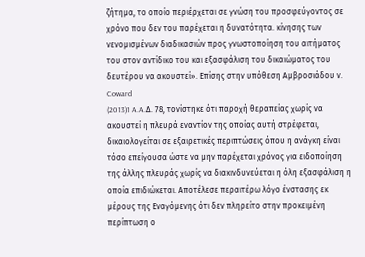ζήτημα, το οποίο περιέρχεται σε γνώση του προσφεύγοντος σε χρόνο που δεν του παρέχεται η δυνατότητα. κίνησης των νενομισμένων διαδικασιών προς γνωστοποίηση του αιτήματος του στον αντίδικο του και εξασφάλιση του δικαιώματος του δευτέρου να ακουστεί». Επίσης στην υπόθεση Αμβροσιάδου ν. Coward
(2013)1 A.A.Δ. 78, τονίστηκε ότι παροχή θεραπείας χωρίς να ακουστεί η πλευρά εναντίον της οποίας αυτή στρέφεται, δικαιολογείται σε εξαιρετικές περιπτώσεις όπου η ανάγκη είναι τόσο επείγουσα ώστε να μην παρέχεται χρόνος για ειδοποίηση της άλλης πλευράς χωρίς να διακινδυνεύεται η όλη εξασφάλιση η οποία επιδιώκεται. Αποτέλεσε περαιτέρω λόγο ένστασης εκ μέρους της Εναγόμενης ότι δεν πληρείτο στην προκειμένη περίπτωση ο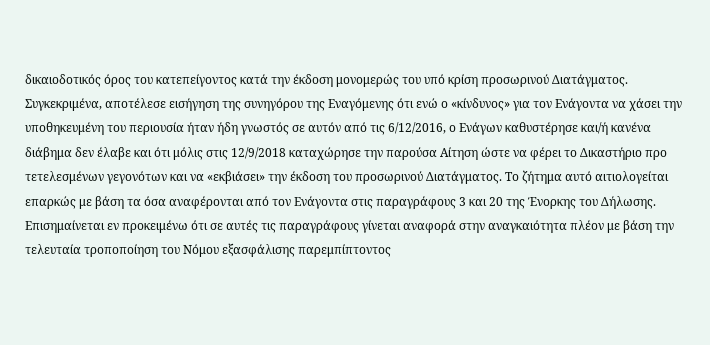δικαιοδοτικός όρος του κατεπείγοντος κατά την έκδοση μονομερώς του υπό κρίση προσωρινού Διατάγματος. Συγκεκριμένα, αποτέλεσε εισήγηση της συνηγόρου της Εναγόμενης ότι ενώ ο «κίνδυνος» για τον Ενάγοντα να χάσει την υποθηκευμένη του περιουσία ήταν ήδη γνωστός σε αυτόν από τις 6/12/2016, ο Ενάγων καθυστέρησε και/ή κανένα διάβημα δεν έλαβε και ότι μόλις στις 12/9/2018 καταχώρησε την παρούσα Αίτηση ώστε να φέρει το Δικαστήριο προ τετελεσμένων γεγονότων και να «εκβιάσει» την έκδοση του προσωρινού Διατάγματος. Το ζήτημα αυτό αιτιολογείται επαρκώς με βάση τα όσα αναφέρονται από τον Ενάγοντα στις παραγράφους 3 και 20 της Ένορκης του Δήλωσης. Επισημαίνεται εν προκειμένω ότι σε αυτές τις παραγράφους γίνεται αναφορά στην αναγκαιότητα πλέον με βάση την τελευταία τροποποίηση του Νόμου εξασφάλισης παρεμπίπτοντος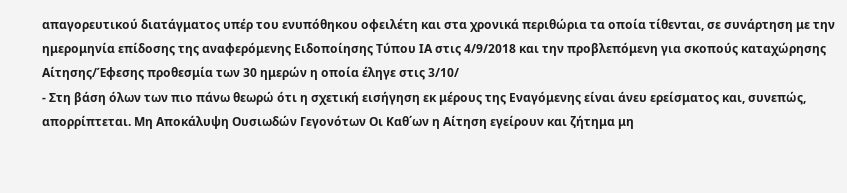απαγορευτικού διατάγματος υπέρ του ενυπόθηκου οφειλέτη και στα χρονικά περιθώρια τα οποία τίθενται, σε συνάρτηση με την ημερομηνία επίδοσης της αναφερόμενης Ειδοποίησης Τύπου ΙΑ στις 4/9/2018 και την προβλεπόμενη για σκοπούς καταχώρησης Αίτησης/Έφεσης προθεσμία των 30 ημερών η οποία έληγε στις 3/10/
- Στη βάση όλων των πιο πάνω θεωρώ ότι η σχετική εισήγηση εκ μέρους της Εναγόμενης είναι άνευ ερείσματος και, συνεπώς, απορρίπτεται. Μη Αποκάλυψη Ουσιωδών Γεγονότων Οι Καθ΄ων η Αίτηση εγείρουν και ζήτημα μη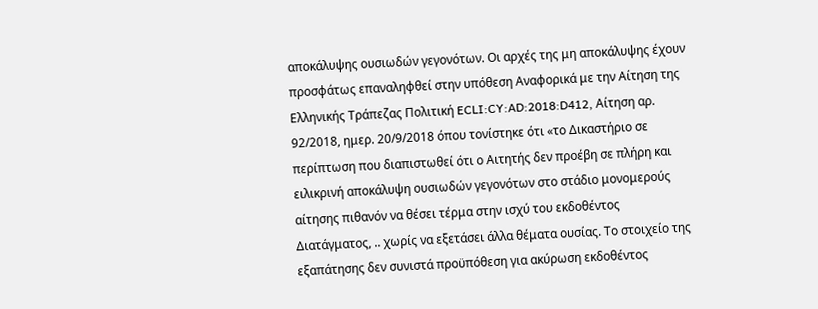αποκάλυψης ουσιωδών γεγονότων. Οι αρχές της μη αποκάλυψης έχουν προσφάτως επαναληφθεί στην υπόθεση Αναφορικά με την Αίτηση της Ελληνικής Τράπεζας Πολιτική ECLI:CY:AD:2018:D412, Αίτηση αρ. 92/2018, ημερ. 20/9/2018 όπου τονίστηκε ότι «το Δικαστήριο σε περίπτωση που διαπιστωθεί ότι ο Αιτητής δεν προέβη σε πλήρη και ειλικρινή αποκάλυψη ουσιωδών γεγονότων στο στάδιο μονομερούς αίτησης πιθανόν να θέσει τέρμα στην ισχύ του εκδοθέντος Διατάγματος, .. χωρίς να εξετάσει άλλα θέματα ουσίας. Το στοιχείο της εξαπάτησης δεν συνιστά προϋπόθεση για ακύρωση εκδοθέντος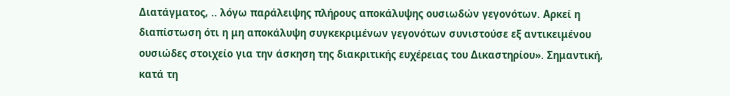Διατάγματος, .. λόγω παράλειψης πλήρους αποκάλυψης ουσιωδών γεγονότων. Αρκεί η διαπίστωση ότι η μη αποκάλυψη συγκεκριμένων γεγονότων συνιστούσε εξ αντικειμένου ουσιώδες στοιχείο για την άσκηση της διακριτικής ευχέρειας του Δικαστηρίου». Σημαντική, κατά τη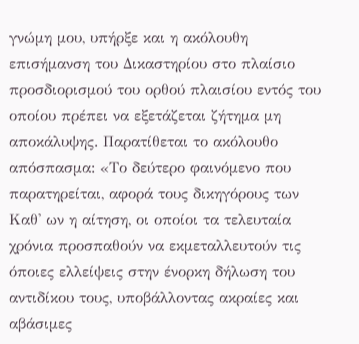γνώμη μου, υπήρξε και η ακόλουθη επισήμανση του Δικαστηρίου στο πλαίσιο προσδιορισμού του ορθού πλαισίου εντός του οποίου πρέπει να εξετάζεται ζήτημα μη αποκάλυψης. Παρατίθεται το ακόλουθο απόσπασμα: «Το δεύτερο φαινόμενο που παρατηρείται, αφορά τους δικηγόρους των Καθ' ων η αίτηση, οι οποίοι τα τελευταία χρόνια προσπαθούν να εκμεταλλευτούν τις όποιες ελλείψεις στην ένορκη δήλωση του αντιδίκου τους, υποβάλλοντας ακραίες και αβάσιμες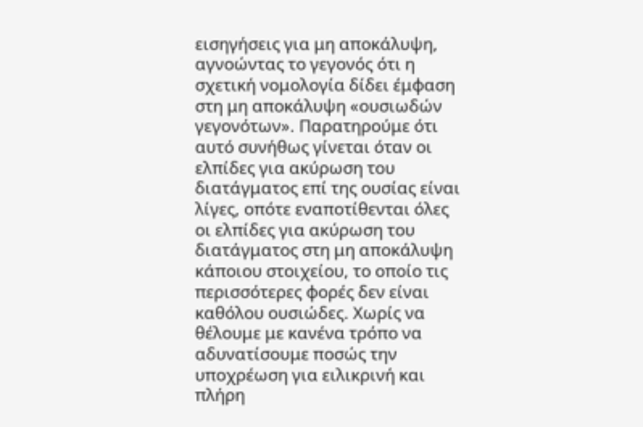εισηγήσεις για μη αποκάλυψη, αγνοώντας το γεγονός ότι η σχετική νομολογία δίδει έμφαση στη μη αποκάλυψη «ουσιωδών γεγονότων». Παρατηρούμε ότι αυτό συνήθως γίνεται όταν οι ελπίδες για ακύρωση του διατάγματος επί της ουσίας είναι λίγες, οπότε εναποτίθενται όλες οι ελπίδες για ακύρωση του διατάγματος στη μη αποκάλυψη κάποιου στοιχείου, το οποίο τις περισσότερες φορές δεν είναι καθόλου ουσιώδες. Χωρίς να θέλουμε με κανένα τρόπο να αδυνατίσουμε ποσώς την υποχρέωση για ειλικρινή και πλήρη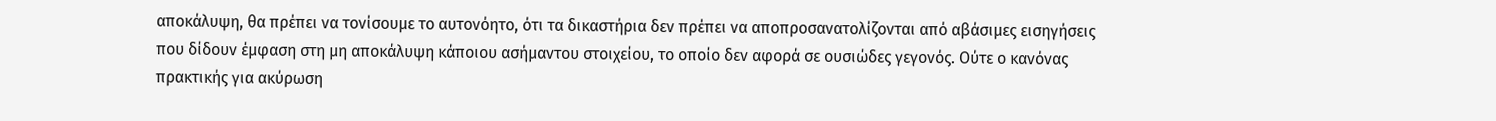αποκάλυψη, θα πρέπει να τονίσουμε το αυτονόητο, ότι τα δικαστήρια δεν πρέπει να αποπροσανατολίζονται από αβάσιμες εισηγήσεις που δίδουν έμφαση στη μη αποκάλυψη κάποιου ασήμαντου στοιχείου, το οποίο δεν αφορά σε ουσιώδες γεγονός. Ούτε ο κανόνας πρακτικής για ακύρωση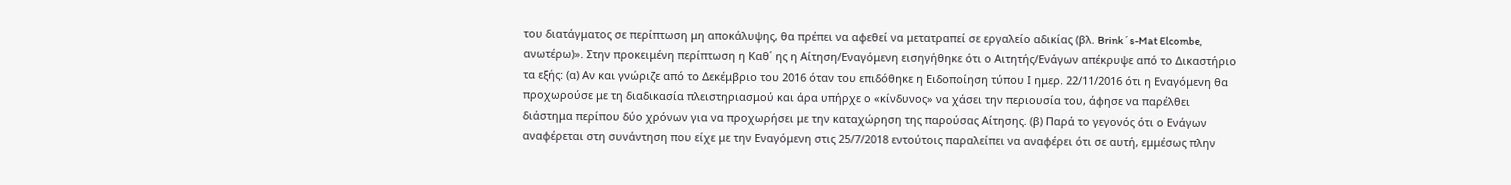του διατάγματος σε περίπτωση μη αποκάλυψης, θα πρέπει να αφεθεί να μετατραπεί σε εργαλείο αδικίας (βλ. Brink´s-Mat Elcombe, ανωτέρω)». Στην προκειμένη περίπτωση η Καθ΄ ης η Αίτηση/Εναγόμενη εισηγήθηκε ότι ο Αιτητής/Ενάγων απέκρυψε από το Δικαστήριο τα εξής: (α) Αν και γνώριζε από το Δεκέμβριο του 2016 όταν του επιδόθηκε η Ειδοποίηση τύπου Ι ημερ. 22/11/2016 ότι η Εναγόμενη θα προχωρούσε με τη διαδικασία πλειστηριασμού και άρα υπήρχε ο «κίνδυνος» να χάσει την περιουσία του, άφησε να παρέλθει διάστημα περίπου δύο χρόνων για να προχωρήσει με την καταχώρηση της παρούσας Αίτησης. (β) Παρά το γεγονός ότι ο Ενάγων αναφέρεται στη συνάντηση που είχε με την Εναγόμενη στις 25/7/2018 εντούτοις παραλείπει να αναφέρει ότι σε αυτή, εμμέσως πλην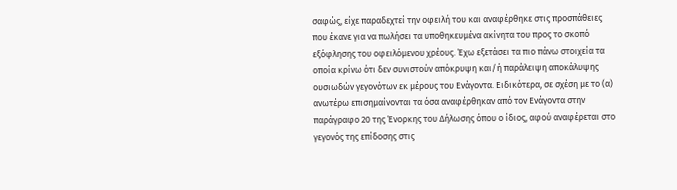σαφώς, είχε παραδεχτεί την οφειλή του και αναφέρθηκε στις προσπάθειες που έκανε για να πωλήσει τα υποθηκευμένα ακίνητα του προς το σκοπό εξόφλησης του οφειλόμενου χρέους. Έχω εξετάσει τα πιο πάνω στοιχεία τα οποία κρίνω ότι δεν συνιστούν απόκρυψη και/ή παράλειψη αποκάλυψης ουσιωδών γεγονότων εκ μέρους του Ενάγοντα. Ειδικότερα, σε σχέση με το (α) ανωτέρω επισημαίνονται τα όσα αναφέρθηκαν από τον Ενάγοντα στην παράγραφο 20 της Ένορκης του Δήλωσης όπου ο ίδιος, αφού αναφέρεται στο γεγονός της επίδοσης στις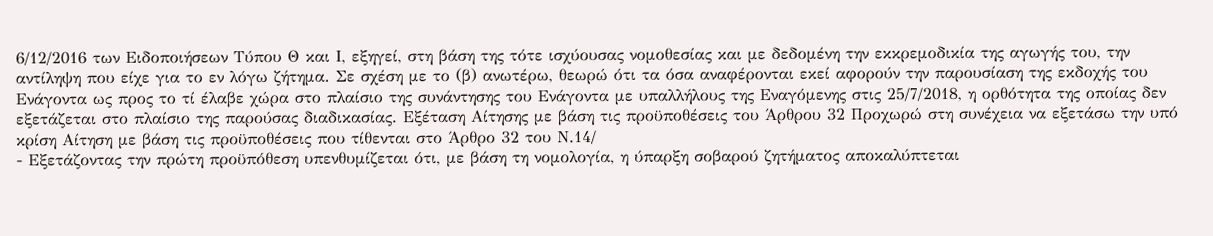6/12/2016 των Ειδοποιήσεων Τύπου Θ και Ι, εξηγεί, στη βάση της τότε ισχύουσας νομοθεσίας και με δεδομένη την εκκρεμοδικία της αγωγής του, την αντίληψη που είχε για το εν λόγω ζήτημα. Σε σχέση με το (β) ανωτέρω, θεωρώ ότι τα όσα αναφέρονται εκεί αφορούν την παρουσίαση της εκδοχής του Ενάγοντα ως προς το τί έλαβε χώρα στο πλαίσιο της συνάντησης του Ενάγοντα με υπαλλήλους της Εναγόμενης στις 25/7/2018, η ορθότητα της οποίας δεν εξετάζεται στο πλαίσιο της παρούσας διαδικασίας. Εξέταση Αίτησης με βάση τις προϋποθέσεις του Άρθρου 32 Προχωρώ στη συνέχεια να εξετάσω την υπό κρίση Αίτηση με βάση τις προϋποθέσεις που τίθενται στο Άρθρο 32 του Ν.14/
- Εξετάζοντας την πρώτη προϋπόθεση υπενθυμίζεται ότι, με βάση τη νομολογία, η ύπαρξη σοβαρού ζητήματος αποκαλύπτεται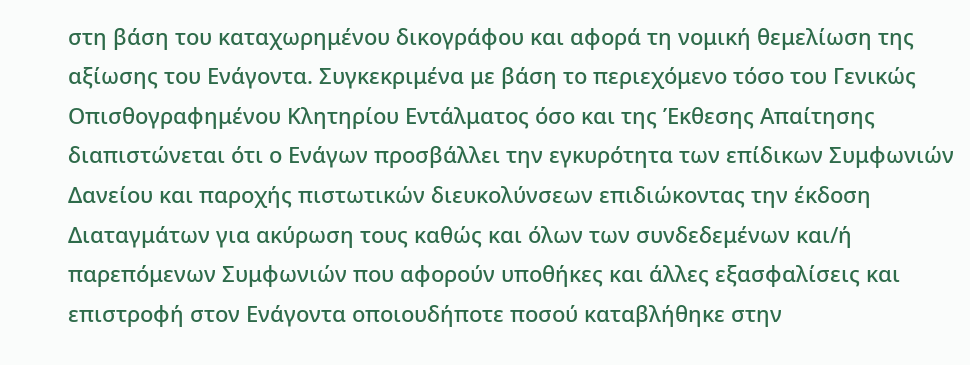στη βάση του καταχωρημένου δικογράφου και αφορά τη νομική θεμελίωση της αξίωσης του Ενάγοντα. Συγκεκριμένα με βάση το περιεχόμενο τόσο του Γενικώς Οπισθογραφημένου Κλητηρίου Εντάλματος όσο και της Έκθεσης Απαίτησης διαπιστώνεται ότι ο Ενάγων προσβάλλει την εγκυρότητα των επίδικων Συμφωνιών Δανείου και παροχής πιστωτικών διευκολύνσεων επιδιώκοντας την έκδοση Διαταγμάτων για ακύρωση τους καθώς και όλων των συνδεδεμένων και/ή παρεπόμενων Συμφωνιών που αφορούν υποθήκες και άλλες εξασφαλίσεις και επιστροφή στον Ενάγοντα οποιουδήποτε ποσού καταβλήθηκε στην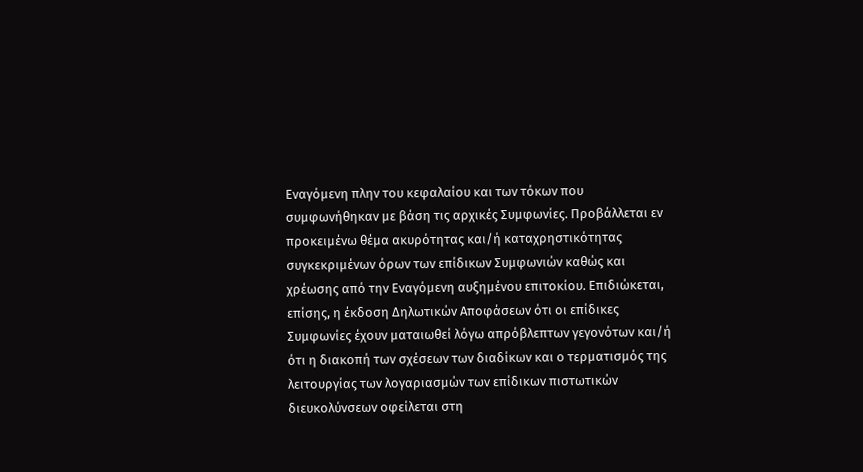Εναγόμενη πλην του κεφαλαίου και των τόκων που συμφωνήθηκαν με βάση τις αρχικές Συμφωνίες. Προβάλλεται εν προκειμένω θέμα ακυρότητας και/ή καταχρηστικότητας συγκεκριμένων όρων των επίδικων Συμφωνιών καθώς και χρέωσης από την Εναγόμενη αυξημένου επιτοκίου. Επιδιώκεται, επίσης, η έκδοση Δηλωτικών Αποφάσεων ότι οι επίδικες Συμφωνίες έχουν ματαιωθεί λόγω απρόβλεπτων γεγονότων και/ή ότι η διακοπή των σχέσεων των διαδίκων και ο τερματισμός της λειτουργίας των λογαριασμών των επίδικων πιστωτικών διευκολύνσεων οφείλεται στη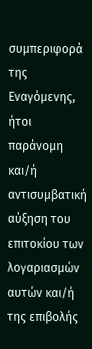συμπεριφορά της Εναγόμενης, ήτοι παράνομη και/ή αντισυμβατική αύξηση του επιτοκίου των λογαριασμών αυτών και/ή της επιβολής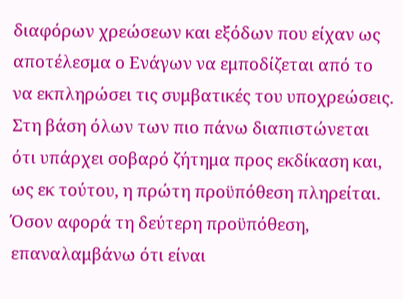διαφόρων χρεώσεων και εξόδων που είχαν ως αποτέλεσμα ο Ενάγων να εμποδίζεται από το να εκπληρώσει τις συμβατικές του υποχρεώσεις. Στη βάση όλων των πιο πάνω διαπιστώνεται ότι υπάρχει σοβαρό ζήτημα προς εκδίκαση και, ως εκ τούτου, η πρώτη προϋπόθεση πληρείται. Όσον αφορά τη δεύτερη προϋπόθεση, επαναλαμβάνω ότι είναι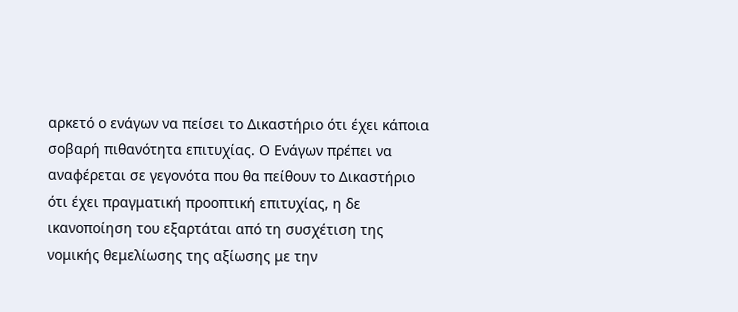αρκετό ο ενάγων να πείσει το Δικαστήριο ότι έχει κάποια σοβαρή πιθανότητα επιτυχίας. Ο Ενάγων πρέπει να αναφέρεται σε γεγονότα που θα πείθουν το Δικαστήριο ότι έχει πραγματική προοπτική επιτυχίας, η δε ικανοποίηση του εξαρτάται από τη συσχέτιση της νομικής θεμελίωσης της αξίωσης με την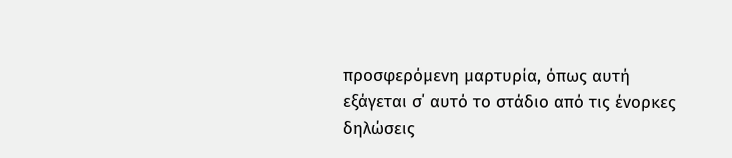προσφερόμενη μαρτυρία, όπως αυτή εξάγεται σ΄ αυτό το στάδιο από τις ένορκες δηλώσεις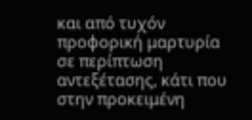και από τυχόν προφορική μαρτυρία σε περίπτωση αντεξέτασης, κάτι που στην προκειμένη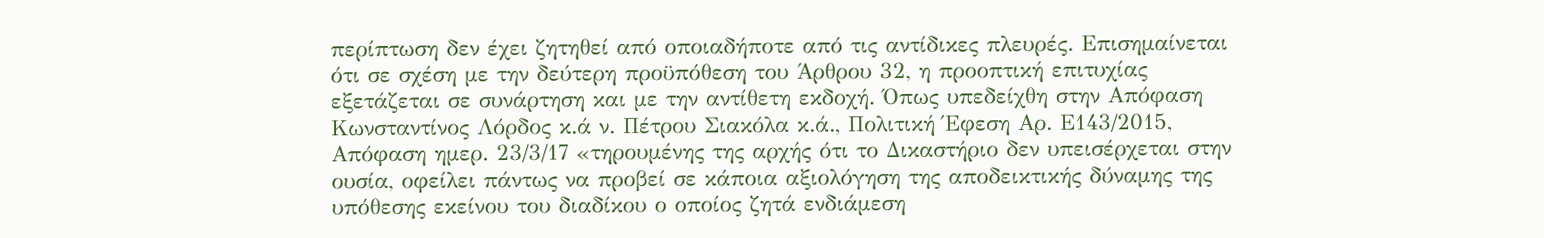περίπτωση δεν έχει ζητηθεί από οποιαδήποτε από τις αντίδικες πλευρές. Επισημαίνεται ότι σε σχέση με την δεύτερη προϋπόθεση του Άρθρου 32, η προοπτική επιτυχίας εξετάζεται σε συνάρτηση και με την αντίθετη εκδοχή. Όπως υπεδείχθη στην Απόφαση Κωνσταντίνος Λόρδος κ.ά ν. Πέτρου Σιακόλα κ.ά., Πολιτική Έφεση Αρ. Ε143/2015, Απόφαση ημερ. 23/3/17 «τηρουμένης της αρχής ότι το Δικαστήριο δεν υπεισέρχεται στην ουσία, οφείλει πάντως να προβεί σε κάποια αξιολόγηση της αποδεικτικής δύναμης της υπόθεσης εκείνου του διαδίκου ο οποίος ζητά ενδιάμεση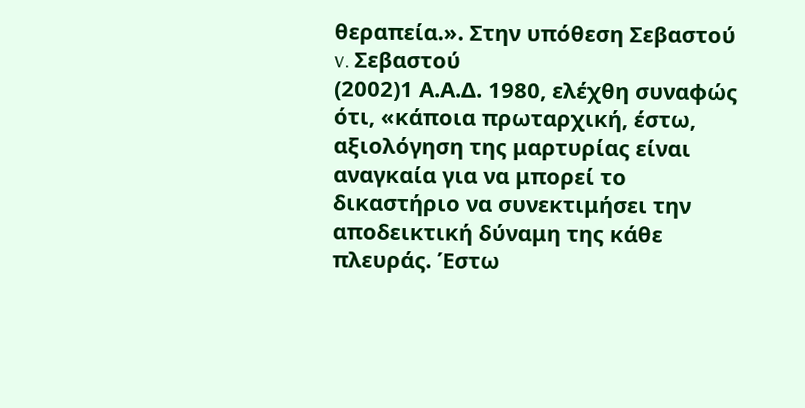θεραπεία.». Στην υπόθεση Σεβαστού v. Σεβαστού
(2002)1 Α.Α.Δ. 1980, ελέχθη συναφώς ότι, «κάποια πρωταρχική, έστω, αξιολόγηση της μαρτυρίας είναι αναγκαία για να μπορεί το δικαστήριο να συνεκτιμήσει την αποδεικτική δύναμη της κάθε πλευράς. Έστω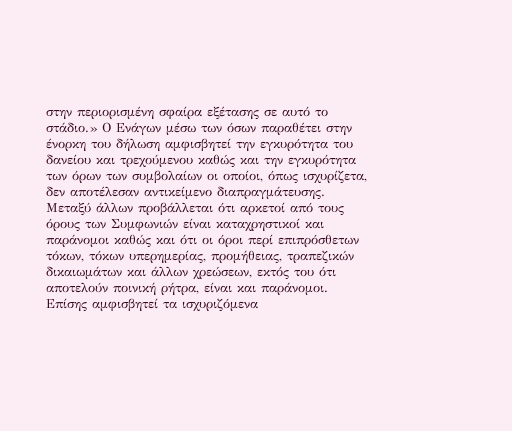στην περιορισμένη σφαίρα εξέτασης σε αυτό το στάδιο.» Ο Ενάγων μέσω των όσων παραθέτει στην ένορκη του δήλωση αμφισβητεί την εγκυρότητα του δανείου και τρεχούμενου καθώς και την εγκυρότητα των όρων των συμβολαίων οι οποίοι, όπως ισχυρίζετα, δεν αποτέλεσαν αντικείμενο διαπραγμάτευσης. Μεταξύ άλλων προβάλλεται ότι αρκετοί από τους όρους των Συμφωνιών είναι καταχρηστικοί και παράνομοι καθώς και ότι οι όροι περί επιπρόσθετων τόκων, τόκων υπερημερίας, προμήθειας, τραπεζικών δικαιωμάτων και άλλων χρεώσεων, εκτός του ότι αποτελούν ποινική ρήτρα, είναι και παράνομοι. Επίσης αμφισβητεί τα ισχυριζόμενα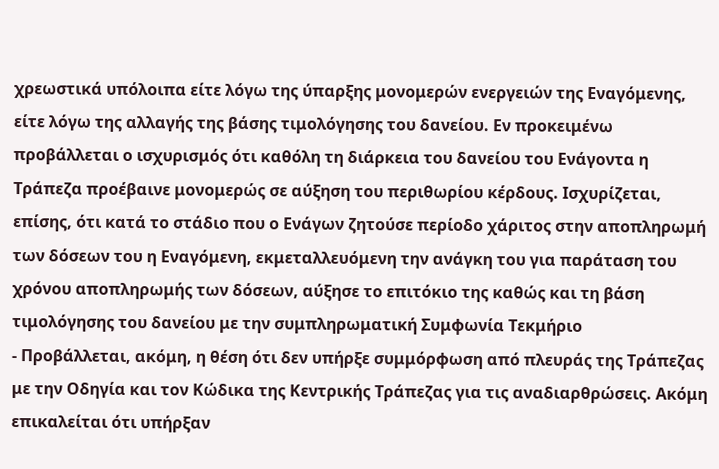χρεωστικά υπόλοιπα είτε λόγω της ύπαρξης μονομερών ενεργειών της Εναγόμενης, είτε λόγω της αλλαγής της βάσης τιμολόγησης του δανείου. Εν προκειμένω προβάλλεται ο ισχυρισμός ότι καθόλη τη διάρκεια του δανείου του Ενάγοντα η Τράπεζα προέβαινε μονομερώς σε αύξηση του περιθωρίου κέρδους. Ισχυρίζεται, επίσης, ότι κατά το στάδιο που ο Ενάγων ζητούσε περίοδο χάριτος στην αποπληρωμή των δόσεων του η Εναγόμενη, εκμεταλλευόμενη την ανάγκη του για παράταση του χρόνου αποπληρωμής των δόσεων, αύξησε το επιτόκιο της καθώς και τη βάση τιμολόγησης του δανείου με την συμπληρωματική Συμφωνία Τεκμήριο
- Προβάλλεται, ακόμη, η θέση ότι δεν υπήρξε συμμόρφωση από πλευράς της Τράπεζας με την Οδηγία και τον Κώδικα της Κεντρικής Τράπεζας για τις αναδιαρθρώσεις. Ακόμη επικαλείται ότι υπήρξαν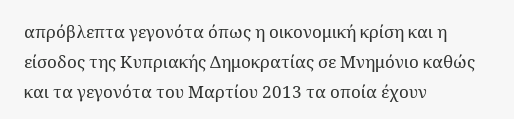απρόβλεπτα γεγονότα όπως η οικονομική κρίση και η είσοδος της Κυπριακής Δημοκρατίας σε Μνημόνιο καθώς και τα γεγονότα του Μαρτίου 2013 τα οποία έχουν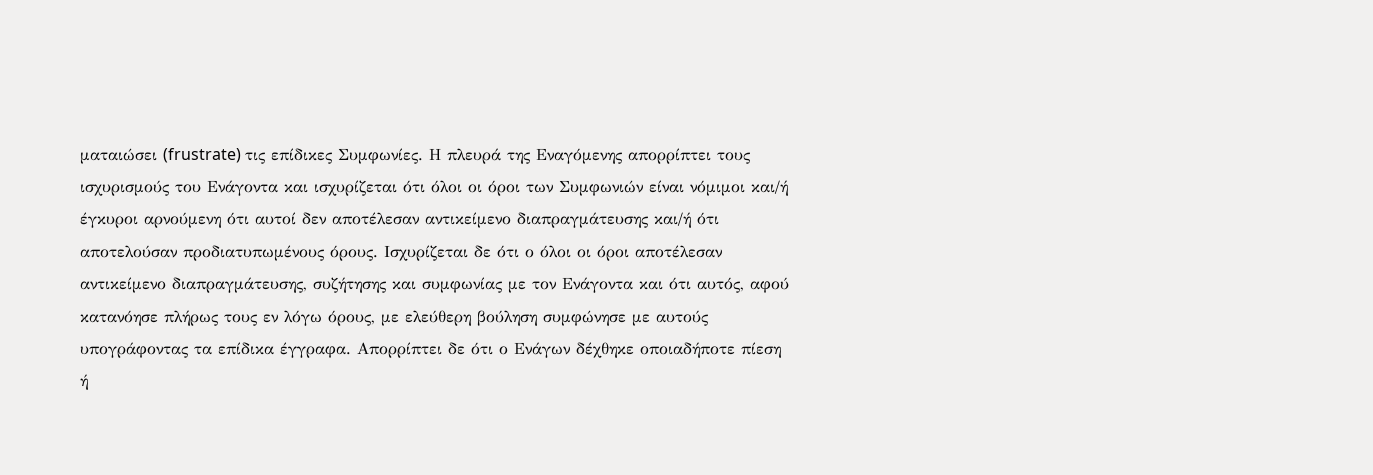ματαιώσει (frustrate) τις επίδικες Συμφωνίες. Η πλευρά της Εναγόμενης απορρίπτει τους ισχυρισμούς του Ενάγοντα και ισχυρίζεται ότι όλοι οι όροι των Συμφωνιών είναι νόμιμοι και/ή έγκυροι αρνούμενη ότι αυτοί δεν αποτέλεσαν αντικείμενο διαπραγμάτευσης και/ή ότι αποτελούσαν προδιατυπωμένους όρους. Ισχυρίζεται δε ότι ο όλοι οι όροι αποτέλεσαν αντικείμενο διαπραγμάτευσης, συζήτησης και συμφωνίας με τον Ενάγοντα και ότι αυτός, αφού κατανόησε πλήρως τους εν λόγω όρους, με ελεύθερη βούληση συμφώνησε με αυτούς υπογράφοντας τα επίδικα έγγραφα. Απορρίπτει δε ότι ο Ενάγων δέχθηκε οποιαδήποτε πίεση ή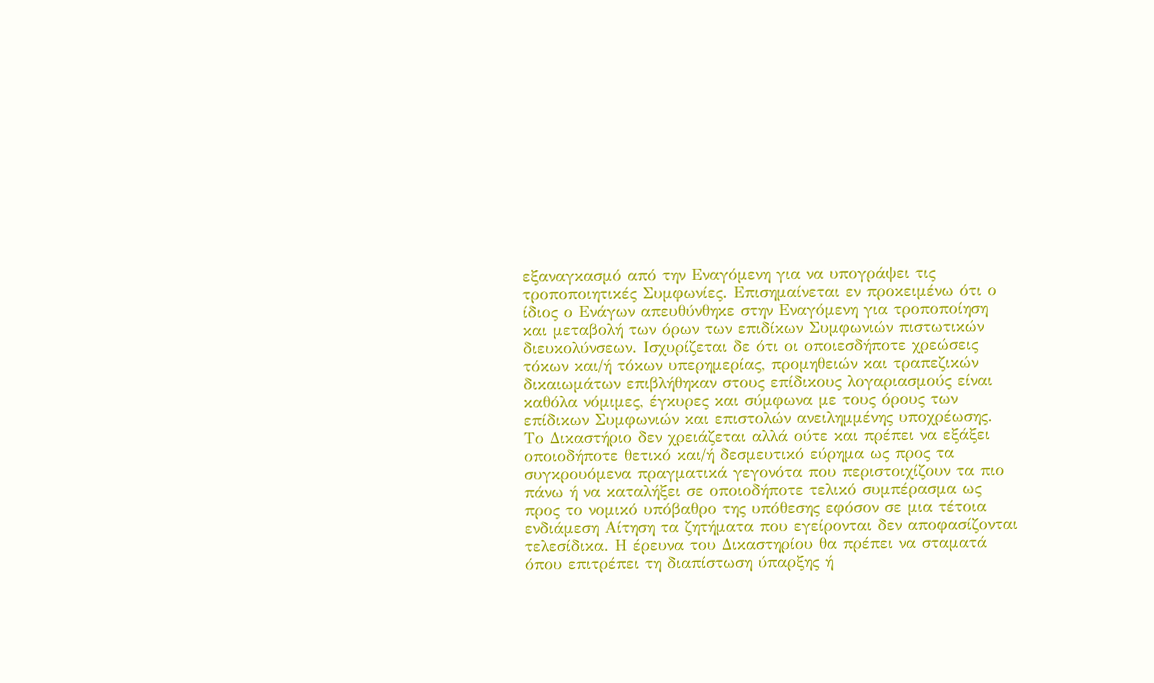εξαναγκασμό από την Εναγόμενη για να υπογράψει τις τροποποιητικές Συμφωνίες. Επισημαίνεται εν προκειμένω ότι ο ίδιος ο Ενάγων απευθύνθηκε στην Εναγόμενη για τροποποίηση και μεταβολή των όρων των επιδίκων Συμφωνιών πιστωτικών διευκολύνσεων. Ισχυρίζεται δε ότι οι οποιεσδήποτε χρεώσεις τόκων και/ή τόκων υπερημερίας, προμηθειών και τραπεζικών δικαιωμάτων επιβλήθηκαν στους επίδικους λογαριασμούς είναι καθόλα νόμιμες, έγκυρες και σύμφωνα με τους όρους των επίδικων Συμφωνιών και επιστολών ανειλημμένης υποχρέωσης. Το Δικαστήριο δεν χρειάζεται αλλά ούτε και πρέπει να εξάξει οποιοδήποτε θετικό και/ή δεσμευτικό εύρημα ως προς τα συγκρουόμενα πραγματικά γεγονότα που περιστοιχίζουν τα πιο πάνω ή να καταλήξει σε οποιοδήποτε τελικό συμπέρασμα ως προς το νομικό υπόβαθρο της υπόθεσης εφόσον σε μια τέτοια ενδιάμεση Αίτηση τα ζητήματα που εγείρονται δεν αποφασίζονται τελεσίδικα. Η έρευνα του Δικαστηρίου θα πρέπει να σταματά όπου επιτρέπει τη διαπίστωση ύπαρξης ή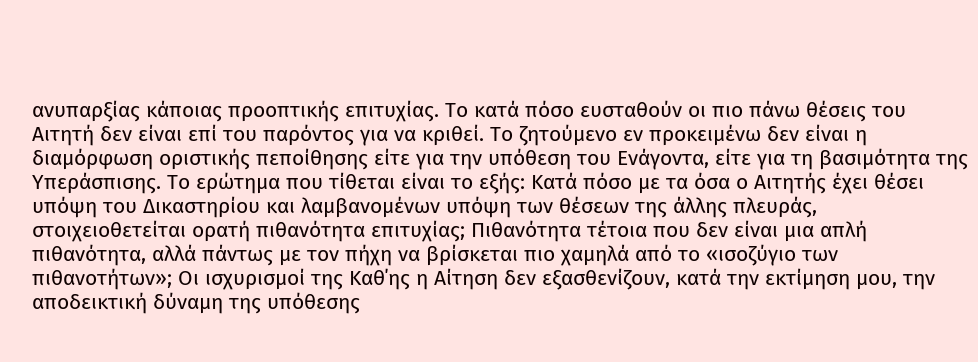ανυπαρξίας κάποιας προοπτικής επιτυχίας. Το κατά πόσο ευσταθούν οι πιο πάνω θέσεις του Αιτητή δεν είναι επί του παρόντος για να κριθεί. Το ζητούμενο εν προκειμένω δεν είναι η διαμόρφωση οριστικής πεποίθησης είτε για την υπόθεση του Ενάγοντα, είτε για τη βασιμότητα της Υπεράσπισης. Το ερώτημα που τίθεται είναι το εξής: Κατά πόσο με τα όσα ο Αιτητής έχει θέσει υπόψη του Δικαστηρίου και λαμβανομένων υπόψη των θέσεων της άλλης πλευράς, στοιχειοθετείται ορατή πιθανότητα επιτυχίας; Πιθανότητα τέτοια που δεν είναι μια απλή πιθανότητα, αλλά πάντως με τον πήχη να βρίσκεται πιο χαμηλά από το «ισοζύγιο των πιθανοτήτων»; Οι ισχυρισμοί της Καθ΄ης η Αίτηση δεν εξασθενίζουν, κατά την εκτίμηση μου, την αποδεικτική δύναμη της υπόθεσης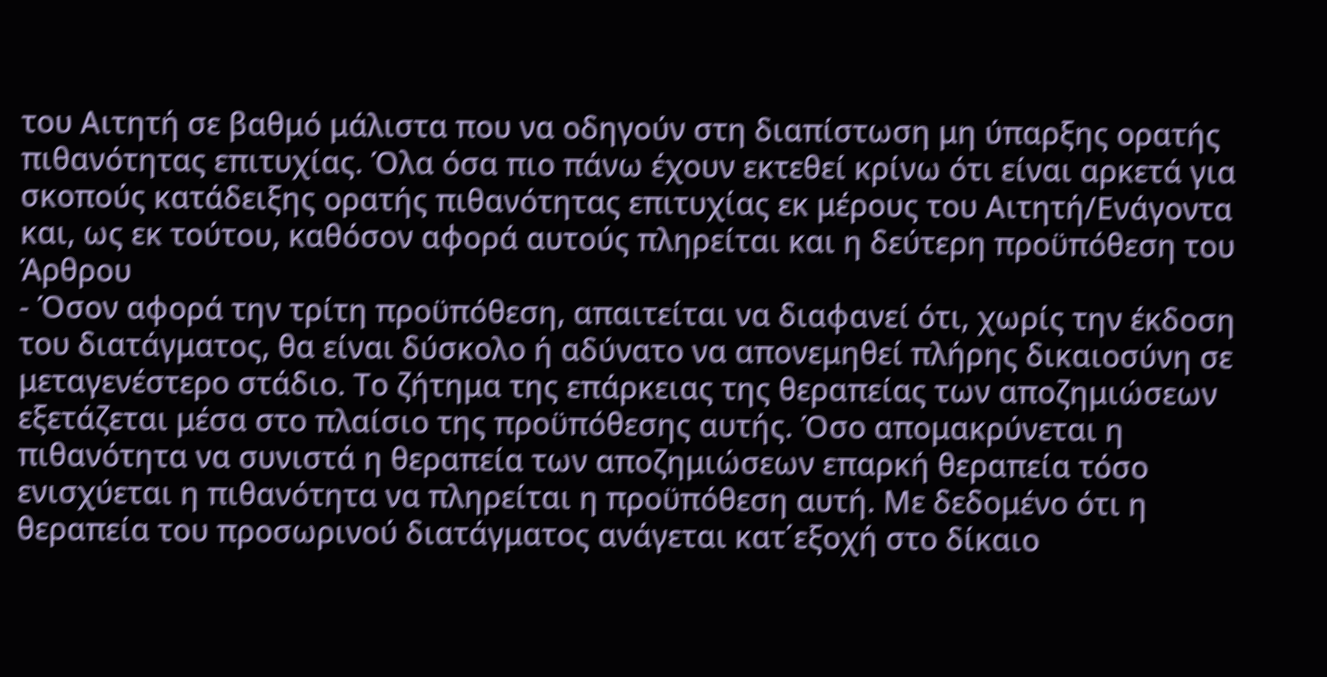του Αιτητή σε βαθμό μάλιστα που να οδηγούν στη διαπίστωση μη ύπαρξης ορατής πιθανότητας επιτυχίας. Όλα όσα πιο πάνω έχουν εκτεθεί κρίνω ότι είναι αρκετά για σκοπούς κατάδειξης ορατής πιθανότητας επιτυχίας εκ μέρους του Αιτητή/Ενάγοντα και, ως εκ τούτου, καθόσον αφορά αυτούς πληρείται και η δεύτερη προϋπόθεση του Άρθρου
- Όσον αφορά την τρίτη προϋπόθεση, απαιτείται να διαφανεί ότι, χωρίς την έκδοση του διατάγματος, θα είναι δύσκολο ή αδύνατο να απονεμηθεί πλήρης δικαιοσύνη σε μεταγενέστερο στάδιο. Το ζήτημα της επάρκειας της θεραπείας των αποζημιώσεων εξετάζεται μέσα στο πλαίσιο της προϋπόθεσης αυτής. Όσο απομακρύνεται η πιθανότητα να συνιστά η θεραπεία των αποζημιώσεων επαρκή θεραπεία τόσο ενισχύεται η πιθανότητα να πληρείται η προϋπόθεση αυτή. Με δεδομένο ότι η θεραπεία του προσωρινού διατάγματος ανάγεται κατ΄εξοχή στο δίκαιο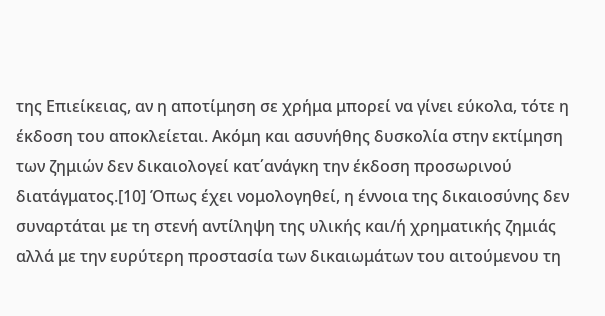της Επιείκειας, αν η αποτίμηση σε χρήμα μπορεί να γίνει εύκολα, τότε η έκδοση του αποκλείεται. Ακόμη και ασυνήθης δυσκολία στην εκτίμηση των ζημιών δεν δικαιολογεί κατ΄ανάγκη την έκδοση προσωρινού διατάγματος.[10] Όπως έχει νομολογηθεί, η έννοια της δικαιοσύνης δεν συναρτάται με τη στενή αντίληψη της υλικής και/ή χρηματικής ζημιάς αλλά με την ευρύτερη προστασία των δικαιωμάτων του αιτούμενου τη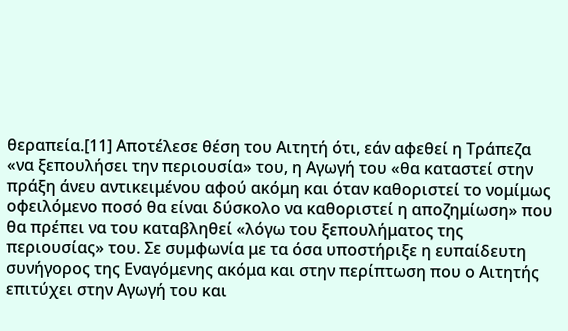θεραπεία.[11] Αποτέλεσε θέση του Αιτητή ότι, εάν αφεθεί η Τράπεζα «να ξεπουλήσει την περιουσία» του, η Αγωγή του «θα καταστεί στην πράξη άνευ αντικειμένου αφού ακόμη και όταν καθοριστεί το νομίμως οφειλόμενο ποσό θα είναι δύσκολο να καθοριστεί η αποζημίωση» που θα πρέπει να του καταβληθεί «λόγω του ξεπουλήματος της περιουσίας» του. Σε συμφωνία με τα όσα υποστήριξε η ευπαίδευτη συνήγορος της Εναγόμενης ακόμα και στην περίπτωση που ο Αιτητής επιτύχει στην Αγωγή του και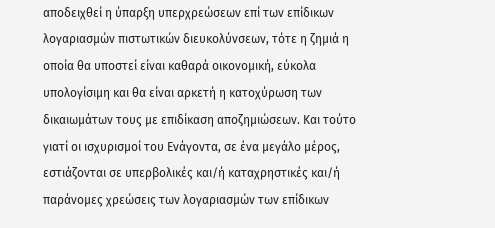αποδειχθεί η ύπαρξη υπερχρεώσεων επί των επίδικων λογαριασμών πιστωτικών διευκολύνσεων, τότε η ζημιά η οποία θα υποστεί είναι καθαρά οικονομική, εύκολα υπολογίσιμη και θα είναι αρκετή η κατοχύρωση των δικαιωμάτων τους με επιδίκαση αποζημιώσεων. Και τούτο γιατί οι ισχυρισμοί του Ενάγοντα, σε ένα μεγάλο μέρος, εστιάζονται σε υπερβολικές και/ή καταχρηστικές και/ή παράνομες χρεώσεις των λογαριασμών των επίδικων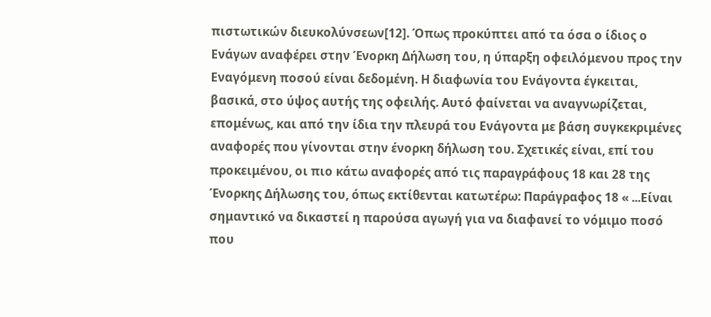πιστωτικών διευκολύνσεων[12]. Όπως προκύπτει από τα όσα ο ίδιος ο Ενάγων αναφέρει στην Ένορκη Δήλωση του, η ύπαρξη οφειλόμενου προς την Εναγόμενη ποσού είναι δεδομένη. Η διαφωνία του Ενάγοντα έγκειται, βασικά, στο ύψος αυτής της οφειλής. Αυτό φαίνεται να αναγνωρίζεται, επομένως, και από την ίδια την πλευρά του Ενάγοντα με βάση συγκεκριμένες αναφορές που γίνονται στην ένορκη δήλωση του. Σχετικές είναι, επί του προκειμένου, οι πιο κάτω αναφορές από τις παραγράφους 18 και 28 της Ένορκης Δήλωσης του, όπως εκτίθενται κατωτέρω: Παράγραφος 18 « ...Είναι σημαντικό να δικαστεί η παρούσα αγωγή για να διαφανεί το νόμιμο ποσό που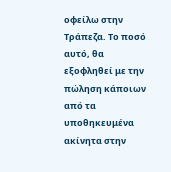οφείλω στην Τράπεζα. Το ποσό αυτό, θα εξοφληθεί με την πώληση κάποιων από τα υποθηκευμένα ακίνητα στην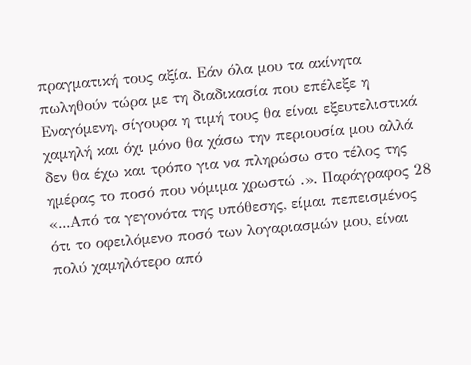πραγματική τους αξία. Εάν όλα μου τα ακίνητα πωληθούν τώρα με τη διαδικασία που επέλεξε η Εναγόμενη, σίγουρα η τιμή τους θα είναι εξευτελιστικά χαμηλή και όχι μόνο θα χάσω την περιουσία μου αλλά δεν θα έχω και τρόπο για να πληρώσω στο τέλος της ημέρας το ποσό που νόμιμα χρωστώ .». Παράγραφος 28 «...Από τα γεγονότα της υπόθεσης, είμαι πεπεισμένος ότι το οφειλόμενο ποσό των λογαριασμών μου, είναι πολύ χαμηλότερο από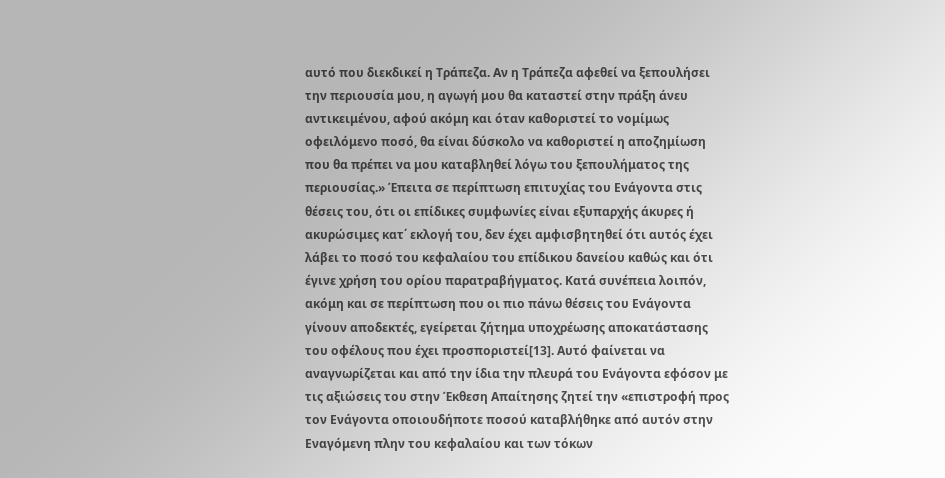αυτό που διεκδικεί η Τράπεζα. Αν η Τράπεζα αφεθεί να ξεπουλήσει την περιουσία μου, η αγωγή μου θα καταστεί στην πράξη άνευ αντικειμένου, αφού ακόμη και όταν καθοριστεί το νομίμως οφειλόμενο ποσό, θα είναι δύσκολο να καθοριστεί η αποζημίωση που θα πρέπει να μου καταβληθεί λόγω του ξεπουλήματος της περιουσίας.» Έπειτα σε περίπτωση επιτυχίας του Ενάγοντα στις θέσεις του, ότι οι επίδικες συμφωνίες είναι εξυπαρχής άκυρες ή ακυρώσιμες κατ΄ εκλογή του, δεν έχει αμφισβητηθεί ότι αυτός έχει λάβει το ποσό του κεφαλαίου του επίδικου δανείου καθώς και ότι έγινε χρήση του ορίου παρατραβήγματος. Κατά συνέπεια λοιπόν, ακόμη και σε περίπτωση που οι πιο πάνω θέσεις του Ενάγοντα γίνουν αποδεκτές, εγείρεται ζήτημα υποχρέωσης αποκατάστασης του οφέλους που έχει προσποριστεί[13]. Αυτό φαίνεται να αναγνωρίζεται και από την ίδια την πλευρά του Ενάγοντα εφόσον με τις αξιώσεις του στην Έκθεση Απαίτησης ζητεί την «επιστροφή προς τον Ενάγοντα οποιουδήποτε ποσού καταβλήθηκε από αυτόν στην Εναγόμενη πλην του κεφαλαίου και των τόκων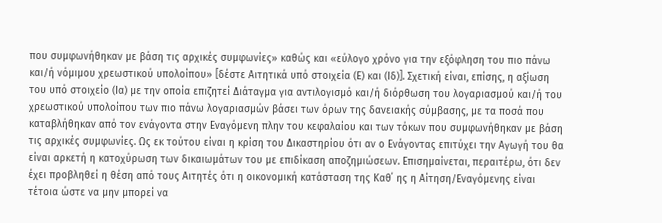που συμφωνήθηκαν με βάση τις αρχικές συμφωνίες» καθώς και «εύλογο χρόνο για την εξόφληση του πιο πάνω και/ή νόμιμου χρεωστικού υπολοίπου» [δέστε Αιτητικά υπό στοιχεία (Ε) και (Ιδ)]. Σχετική είναι, επίσης, η αξίωση του υπό στοιχείο (Ια) με την οποία επιζητεί Διάταγμα για αντιλογισμό και/ή διόρθωση του λογαριασμού και/ή του χρεωστικού υπολοίπου των πιο πάνω λογαριασμών βάσει των όρων της δανειακής σύμβασης, με τα ποσά που καταβλήθηκαν από τον ενάγοντα στην Εναγόμενη πλην του κεφαλαίου και των τόκων που συμφωνήθηκαν με βάση τις αρχικές συμφωνίες. Ως εκ τούτου είναι η κρίση του Δικαστηρίου ότι αν ο Ενάγοντας επιτύχει την Αγωγή του θα είναι αρκετή η κατοχύρωση των δικαιωμάτων του με επιδίκαση αποζημιώσεων. Επισημαίνεται, περαιτέρω, ότι δεν έχει προβληθεί η θέση από τους Αιτητές ότι η οικονομική κατάσταση της Καθ΄ ης η Αίτηση/Εναγόμενης είναι τέτοια ώστε να μην μπορεί να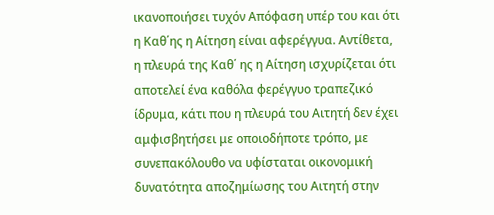ικανοποιήσει τυχόν Απόφαση υπέρ του και ότι η Καθ΄ης η Αίτηση είναι αφερέγγυα. Αντίθετα, η πλευρά της Καθ΄ ης η Αίτηση ισχυρίζεται ότι αποτελεί ένα καθόλα φερέγγυο τραπεζικό ίδρυμα, κάτι που η πλευρά του Αιτητή δεν έχει αμφισβητήσει με οποιοδήποτε τρόπο, με συνεπακόλουθο να υφίσταται οικονομική δυνατότητα αποζημίωσης του Αιτητή στην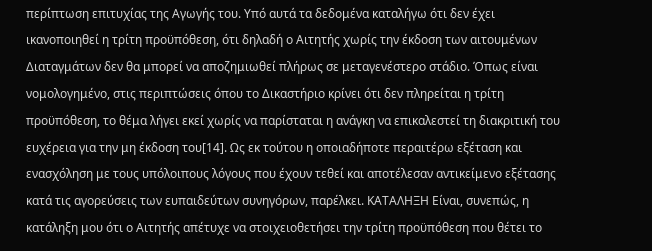περίπτωση επιτυχίας της Αγωγής του. Υπό αυτά τα δεδομένα καταλήγω ότι δεν έχει ικανοποιηθεί η τρίτη προϋπόθεση, ότι δηλαδή ο Αιτητής χωρίς την έκδοση των αιτουμένων Διαταγμάτων δεν θα μπορεί να αποζημιωθεί πλήρως σε μεταγενέστερο στάδιο. Όπως είναι νομολογημένο, στις περιπτώσεις όπου το Δικαστήριο κρίνει ότι δεν πληρείται η τρίτη προϋπόθεση, το θέμα λήγει εκεί χωρίς να παρίσταται η ανάγκη να επικαλεστεί τη διακριτική του ευχέρεια για την μη έκδοση του[14]. Ως εκ τούτου η οποιαδήποτε περαιτέρω εξέταση και ενασχόληση με τους υπόλοιπους λόγους που έχουν τεθεί και αποτέλεσαν αντικείμενο εξέτασης κατά τις αγορεύσεις των ευπαιδεύτων συνηγόρων, παρέλκει. ΚΑΤΑΛΗΞΗ Είναι, συνεπώς, η κατάληξη μου ότι ο Αιτητής απέτυχε να στοιχειοθετήσει την τρίτη προϋπόθεση που θέτει το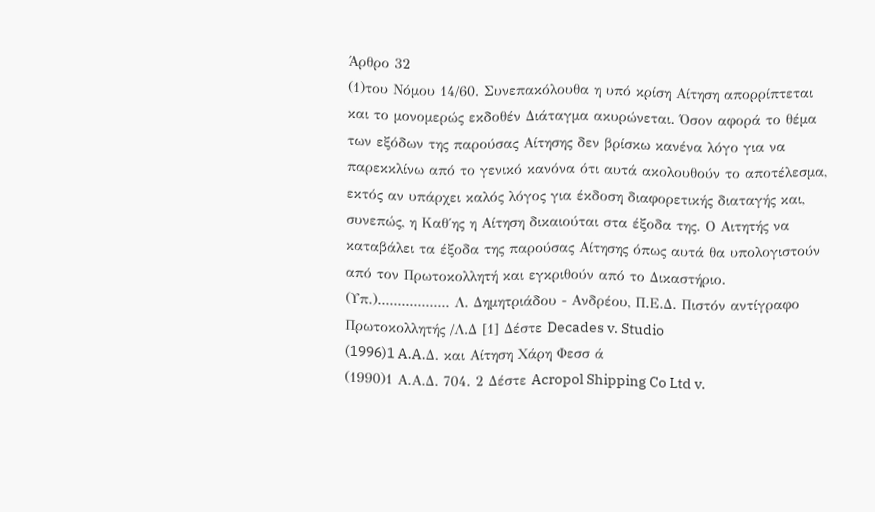Άρθρο 32
(1)του Νόμου 14/60. Συνεπακόλουθα η υπό κρίση Αίτηση απορρίπτεται και το μονομερώς εκδοθέν Διάταγμα ακυρώνεται. Όσον αφορά το θέμα των εξόδων της παρούσας Αίτησης δεν βρίσκω κανένα λόγο για να παρεκκλίνω από το γενικό κανόνα ότι αυτά ακολουθούν το αποτέλεσμα, εκτός αν υπάρχει καλός λόγος για έκδοση διαφορετικής διαταγής και, συνεπώς, η Καθ΄ης η Αίτηση δικαιούται στα έξοδα της. Ο Αιτητής να καταβάλει τα έξοδα της παρούσας Αίτησης όπως αυτά θα υπολογιστούν από τον Πρωτοκολλητή και εγκριθούν από το Δικαστήριο. (Υπ.).................. Λ. Δημητριάδου - Ανδρέου, Π.Ε.Δ. Πιστόν αντίγραφο Πρωτοκολλητής /Λ.Δ [1] Δέστε Decades v. Studio
(1996)1 A.A.Δ. και Αίτηση Χάρη Φεσσ ά
(1990)1 Α.Α.Δ. 704. 2 Δέστε Acropol Shipping Co Ltd v.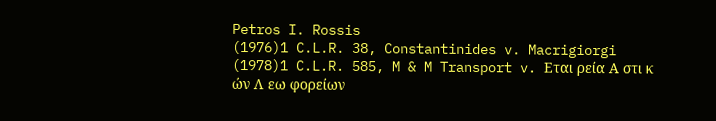Petros I. Rossis
(1976)1 C.L.R. 38, Constantinides v. Macrigiorgi
(1978)1 C.L.R. 585, M & M Transport v. Εται ρεία Α στι κ ών Λ εω φορείων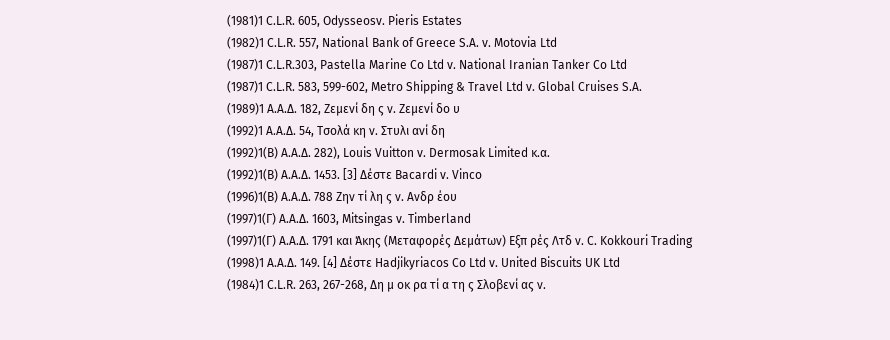(1981)1 C.L.R. 605, Odysseosv. Pieris Estates
(1982)1 C.L.R. 557, National Bank of Greece S.A. v. Motovia Ltd
(1987)1 C.L.R.303, Pastella Marine Co Ltd v. National Iranian Tanker Co Ltd
(1987)1 C.L.R. 583, 599-602, Metro Shipping & Travel Ltd v. Global Cruises S.A.
(1989)1 Α.Α.Δ. 182, Ζεμενί δη ς ν. Ζεμενί δο υ
(1992)1 Α.Α.Δ. 54, Τσολά κη ν. Στυλι ανί δη
(1992)1(Β) Α.Α.Δ. 282), Louis Vuitton v. Dermosak Limited κ.α.
(1992)1(Β) Α.Α.Δ. 1453. [3] Δέστε Bacardi v. Vinco
(1996)1(Β) Α.Α.Δ. 788 Ζην τί λη ς ν. Ανδρ έου
(1997)1(Γ) Α.Α.Δ. 1603, Mitsingas v. Timberland
(1997)1(Γ) Α.Α.Δ. 1791 και Άκης (Μεταφορές Δεμάτων) Εξπ ρές Λτδ ν. C. Kokkouri Trading
(1998)1 Α.Α.Δ. 149. [4] Δέστε Hadjikyriacos Co Ltd v. United Biscuits UK Ltd
(1984)1 C.L.R. 263, 267-268, Δη μ οκ ρα τί α τη ς Σλοβενί ας ν.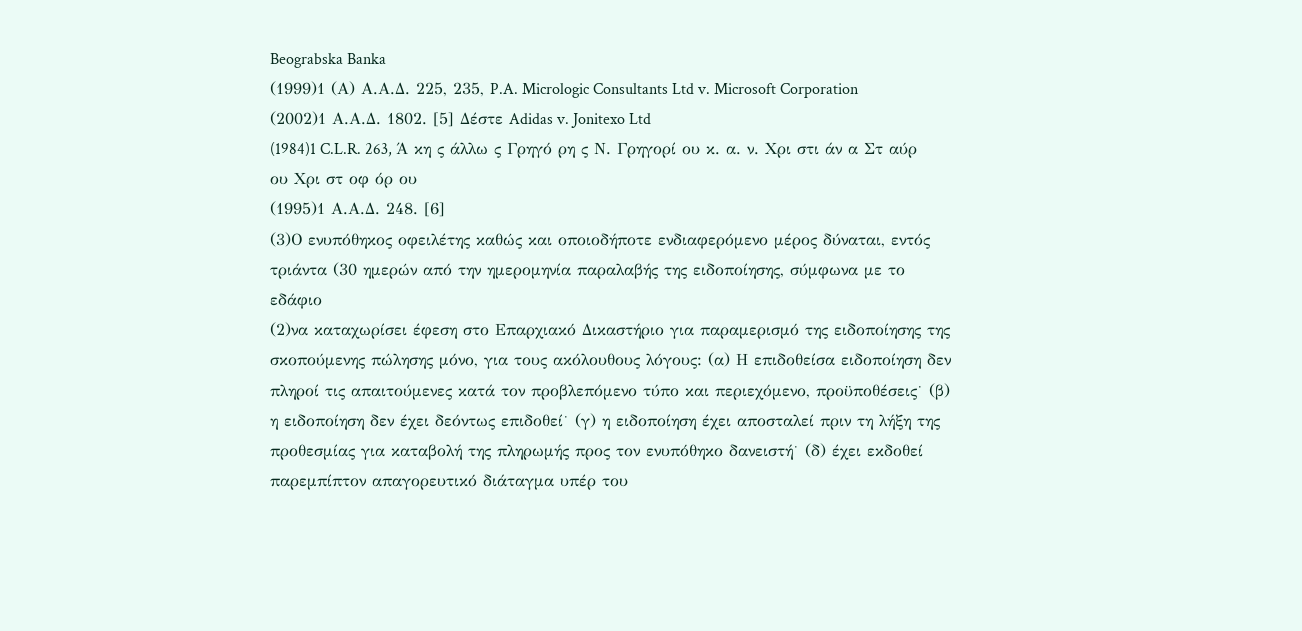Beograbska Banka
(1999)1 (Α) Α.Α.Δ. 225, 235, P.A. Micrologic Consultants Ltd v. Microsoft Corporation
(2002)1 Α.Α.Δ. 1802. [5] Δέστε Adidas v. Jonitexo Ltd
(1984)1 C.L.R. 263, Ά κη ς άλλω ς Γρηγό ρη ς Ν. Γρηγορί ου κ. α. ν. Χρι στι άν α Στ αύρ ου Χρι στ οφ όρ ου
(1995)1 Α.Α.Δ. 248. [6]
(3)Ο ενυπόθηκος οφειλέτης καθώς και οποιοδήποτε ενδιαφερόμενο μέρος δύναται, εντός τριάντα (30 ημερών από την ημερομηνία παραλαβής της ειδοποίησης, σύμφωνα με το εδάφιο
(2)να καταχωρίσει έφεση στο Επαρχιακό Δικαστήριο για παραμερισμό της ειδοποίησης της σκοπούμενης πώλησης μόνο, για τους ακόλουθους λόγους: (α) Η επιδοθείσα ειδοποίηση δεν πληροί τις απαιτούμενες κατά τον προβλεπόμενο τύπο και περιεχόμενο, προϋποθέσεις˙ (β) η ειδοποίηση δεν έχει δεόντως επιδοθεί˙ (γ) η ειδοποίηση έχει αποσταλεί πριν τη λήξη της προθεσμίας για καταβολή της πληρωμής προς τον ενυπόθηκο δανειστή˙ (δ) έχει εκδοθεί παρεμπίπτον απαγορευτικό διάταγμα υπέρ του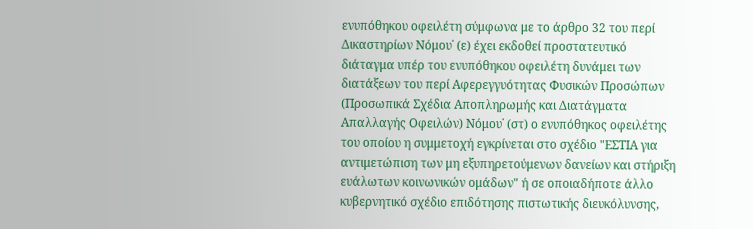ενυπόθηκου οφειλέτη σύμφωνα με το άρθρο 32 του περί Δικαστηρίων Νόμου˙ (ε) έχει εκδοθεί προστατευτικό διάταγμα υπέρ του ενυπόθηκου οφειλέτη δυνάμει των διατάξεων του περί Αφερεγγυότητας Φυσικών Προσώπων (Προσωπικά Σχέδια Αποπληρωμής και Διατάγματα Απαλλαγής Οφειλών) Νόμου˙ (στ) ο ενυπόθηκος οφειλέτης του οποίου η συμμετοχή εγκρίνεται στο σχέδιο "ΕΣΤΙΑ για αντιμετώπιση των μη εξυπηρετούμενων δανείων και στήριξη ευάλωτων κοινωνικών ομάδων" ή σε οποιαδήποτε άλλο κυβερνητικό σχέδιο επιδότησης πιστωτικής διευκόλυνσης,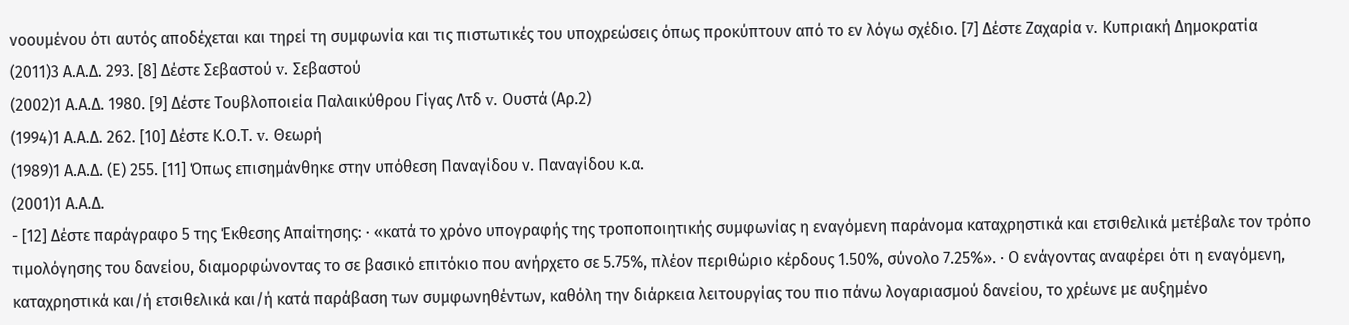νοουμένου ότι αυτός αποδέχεται και τηρεί τη συμφωνία και τις πιστωτικές του υποχρεώσεις όπως προκύπτουν από το εν λόγω σχέδιο. [7] Δέστε Zαχαρία v. Κυπριακή Δημοκρατία
(2011)3 Α.Α.Δ. 293. [8] Δέστε Σεβαστού v. Σεβαστού
(2002)1 Α.Α.Δ. 1980. [9] Δέστε Τουβλοποιεία Παλαικύθρου Γίγας Λτδ v. Ουστά (Αρ.2)
(1994)1 Α.Α.Δ. 262. [10] Δέστε Κ.Ο.Τ. v. Θεωρή
(1989)1 Α.Α.Δ. (Ε) 255. [11] Όπως επισημάνθηκε στην υπόθεση Παναγίδου ν. Παναγίδου κ.α.
(2001)1 Α.Α.Δ.
- [12] Δέστε παράγραφο 5 της Έκθεσης Απαίτησης: · «κατά το χρόνο υπογραφής της τροποποιητικής συμφωνίας η εναγόμενη παράνομα καταχρηστικά και ετσιθελικά μετέβαλε τον τρόπο τιμολόγησης του δανείου, διαμορφώνοντας το σε βασικό επιτόκιο που ανήρχετο σε 5.75%, πλέον περιθώριο κέρδους 1.50%, σύνολο 7.25%». · Ο ενάγοντας αναφέρει ότι η εναγόμενη, καταχρηστικά και/ή ετσιθελικά και/ή κατά παράβαση των συμφωνηθέντων, καθόλη την διάρκεια λειτουργίας του πιο πάνω λογαριασμού δανείου, το χρέωνε με αυξημένο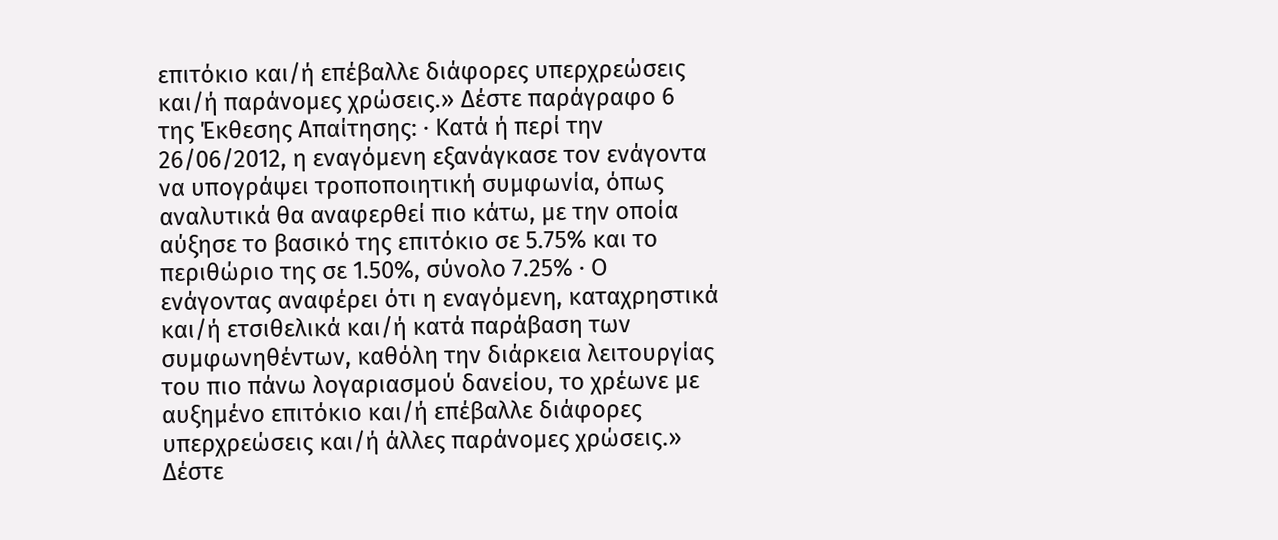επιτόκιο και/ή επέβαλλε διάφορες υπερχρεώσεις και/ή παράνομες χρώσεις.» Δέστε παράγραφο 6 της Έκθεσης Απαίτησης: · Κατά ή περί την 26/06/2012, η εναγόμενη εξανάγκασε τον ενάγοντα να υπογράψει τροποποιητική συμφωνία, όπως αναλυτικά θα αναφερθεί πιο κάτω, με την οποία αύξησε το βασικό της επιτόκιο σε 5.75% και το περιθώριο της σε 1.50%, σύνολο 7.25% · Ο ενάγοντας αναφέρει ότι η εναγόμενη, καταχρηστικά και/ή ετσιθελικά και/ή κατά παράβαση των συμφωνηθέντων, καθόλη την διάρκεια λειτουργίας του πιο πάνω λογαριασμού δανείου, το χρέωνε με αυξημένο επιτόκιο και/ή επέβαλλε διάφορες υπερχρεώσεις και/ή άλλες παράνομες χρώσεις.» Δέστε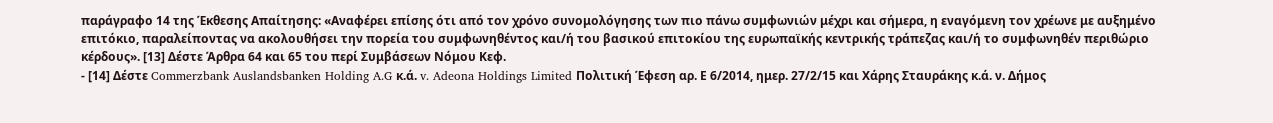παράγραφο 14 της Έκθεσης Απαίτησης: «Αναφέρει επίσης ότι από τον χρόνο συνομολόγησης των πιο πάνω συμφωνιών μέχρι και σήμερα, η εναγόμενη τον χρέωνε με αυξημένο επιτόκιο, παραλείποντας να ακολουθήσει την πορεία του συμφωνηθέντος και/ή του βασικού επιτοκίου της ευρωπαϊκής κεντρικής τράπεζας και/ή το συμφωνηθέν περιθώριο κέρδους». [13] Δέστε Άρθρα 64 και 65 του περί Συμβάσεων Νόμου Κεφ.
- [14] Δέστε Commerzbank Auslandsbanken Holding A.G κ.ά. v. Adeona Holdings Limited Πολιτική Έφεση αρ. Ε 6/2014, ημερ. 27/2/15 και Χάρης Σταυράκης κ.ά. ν. Δήμος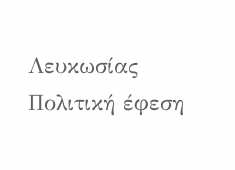Λευκωσίας Πολιτική έφεση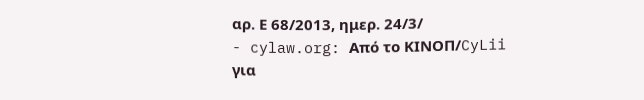αρ. Ε 68/2013, ημερ. 24/3/
- cylaw.org: Από το ΚΙΝOΠ/CyLii για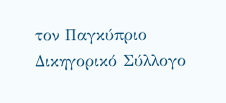τον Παγκύπριο Δικηγορικό Σύλλογο